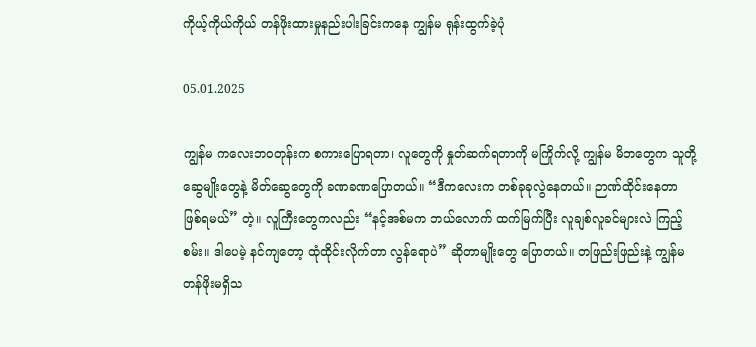ကိုယ့်ကိုယ်ကိုယ် တန်ဖိုးထားမှုနည်းပါးခြင်းကနေ ကျွန်မ ရုန်းထွက်ခဲ့ပုံ

05.01.2025

ကျွန်မ ကလေးဘဝတုန်းက စကားပြောရတာ၊ လူတွေကို နှုတ်ဆက်ရတာကို မကြိုက်လို့ ကျွန်မ မိဘတွေက သူတို့ ဆွေမျိုးတွေနဲ့ မိတ်ဆွေတွေကို ခဏခဏပြောတယ်။ “ဒီကလေးက တစ်ခုခုလွဲနေတယ်။ ဉာဏ်ထိုင်းနေတာ ဖြစ်ရမယ်” တဲ့။ လူကြီးတွေကလည်း “နင့်အစ်မက ဘယ်လောက် ထက်မြက်ပြီး လူချစ်လူခင်များလဲ ကြည့်စမ်း။ ဒါပေမဲ့ နင်ကျတော့ ထုံထိုင်းလိုက်တာ လွန်ရောပဲ” ဆိုတာမျိုးတွေ ပြောတယ်။ တဖြည်းဖြည်းနဲ့ ကျွန်မ တန်ဖိုးမရှိသ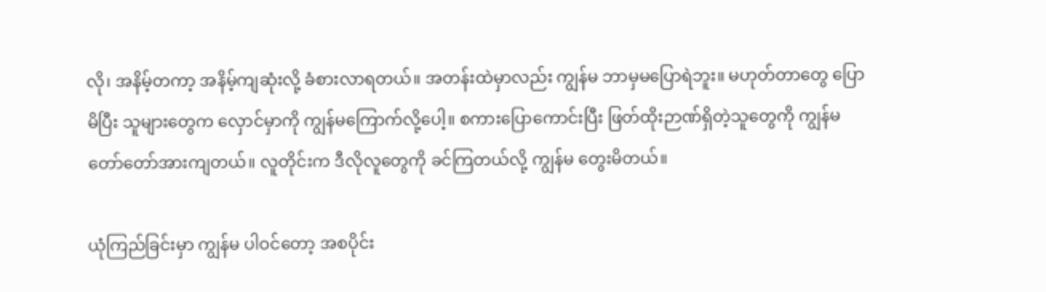လို၊ အနိမ့်တကာ့ အနိမ့်ကျဆုံးလို့ ခံစားလာရတယ်။ အတန်းထဲမှာလည်း ကျွန်မ ဘာမှမပြောရဲဘူး။ မဟုတ်တာတွေ ပြောမိပြီး သူများတွေက လှောင်မှာကို ကျွန်မကြောက်လို့ပေါ့။ စကားပြောကောင်းပြီး ဖြတ်ထိုးဉာဏ်ရှိတဲ့သူတွေကို ကျွန်မ တော်တော်အားကျတယ်။ လူတိုင်းက ဒီလိုလူတွေကို ခင်ကြတယ်လို့ ကျွန်မ တွေးမိတယ်။

ယုံကြည်ခြင်းမှာ ကျွန်မ ပါဝင်တော့ အစပိုင်း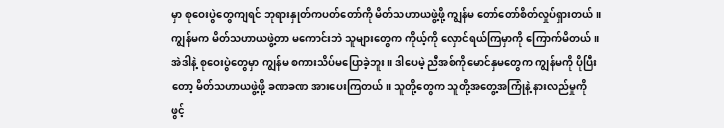မှာ စုဝေးပွဲတွေကျရင် ဘုရားနှုတ်ကပတ်တော်ကို မိတ်သဟာယဖွဲ့ဖို့ ကျွန်မ တော်တော်စိတ်လှုပ်ရှားတယ်။ ကျွန်မက မိတ်သဟာယဖွဲ့တာ မကောင်းဘဲ သူများတွေက ကိုယ့်ကို လှောင်ရယ်ကြမှာကို ကြောက်မိတယ်။ အဲဒါနဲ့ စုဝေးပွဲတွေမှာ ကျွန်မ စကားသိပ်မပြောခဲ့ဘူး။ ဒါပေမဲ့ ညီအစ်ကိုမောင်နှမတွေက ကျွန်မကို ပိုပြီးတော့ မိတ်သဟာယဖွဲ့ဖို့ ခဏခဏ အားပေးကြတယ်။ သူတို့တွေက သူတို့အတွေ့အကြုံနဲ့ နားလည်မှုကို ဖွင့်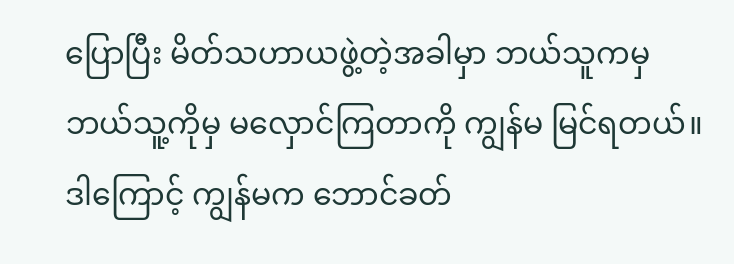ပြောပြီး မိတ်သဟာယဖွဲ့တဲ့အခါမှာ ဘယ်သူကမှ ဘယ်သူ့ကိုမှ မလှောင်ကြတာကို ကျွန်မ မြင်ရတယ်။ ဒါကြောင့် ကျွန်မက ဘောင်ခတ်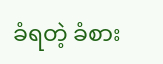ခံရတဲ့ ခံစား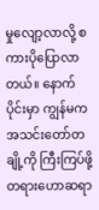မှုလျော့လာလို့ စကားပိုပြောလာတယ်။ နောက်ပိုင်းမှာ ကျွန်မက အသင်းတော်တချို့ကို ကြီးကြပ်ဖို့ တရားဟောဆရာ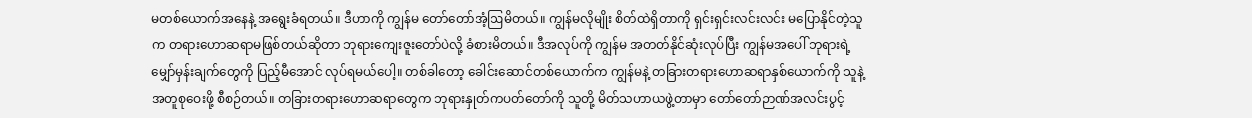မတစ်ယောက်အနေနဲ့ အရွေးခံရတယ်။ ဒီဟာကို ကျွန်မ တော်တော်အံ့ဩမိတယ်။ ကျွန်မလိုမျိုး စိတ်ထဲရှိတာကို ရှင်းရှင်းလင်းလင်း မပြောနိုင်တဲ့သူက တရားဟောဆရာမဖြစ်တယ်ဆိုတာ ဘုရားကျေးဇူးတော်ပဲလို့ ခံစားမိတယ်။ ဒီအလုပ်ကို ကျွန်မ အတတ်နိုင်ဆုံးလုပ်ပြီး ကျွန်မအပေါ် ဘုရားရဲ့ မျှော်မှန်းချက်တွေကို ပြည့်မီအောင် လုပ်ရမယ်ပေါ့။ တစ်ခါတော့ ခေါင်းဆောင်တစ်ယောက်က ကျွန်မနဲ့ တခြားတရားဟောဆရာနှစ်ယောက်ကို သူနဲ့အတူစုဝေးဖို့ စီစဉ်တယ်။ တခြားတရားဟောဆရာတွေက ဘုရားနှုတ်ကပတ်တော်ကို သူတို့ မိတ်သဟာယဖွဲ့တာမှာ တော်တော်ဉာဏ်အလင်းပွင့်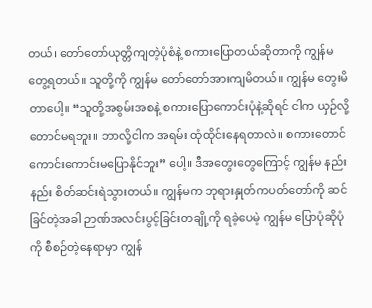တယ်၊ တော်တော်ယုတ္တိကျတဲ့ပုံစံနဲ့ စကားပြောတယ်ဆိုတာကို ကျွန်မ တွေ့ရတယ်။ သူတို့ကို ကျွန်မ တော်တော်အားကျမိတယ်။ ကျွန်မ တွေးမိတာပေါ့။ “သူတို့အစွမ်းအစနဲ့ စကားပြောကောင်းပုံနဲ့ဆိုရင် ငါက ယှဉ်လို့တောင်မရဘူး။ ဘာလို့ငါက အရမ်း ထုံထိုင်းနေရတာလဲ။ စကားတောင် ကောင်းကောင်းမပြောနိုင်ဘူး” ပေါ့။ ဒီအတွေးတွေကြောင့် ကျွန်မ နည်းနည်း စိတ်ဆင်းရဲသွားတယ်။ ကျွန်မက ဘုရားနှုတ်ကပတ်တော်ကို ဆင်ခြင်တဲ့အခါ ဉာဏ်အလင်းပွင့်ခြင်းတချို့ကို ရခဲ့ပေမဲ့ ကျွန်မ ပြောပုံဆိုပုံကို စီစဉ်တဲ့နေရာမှာ ကျွန်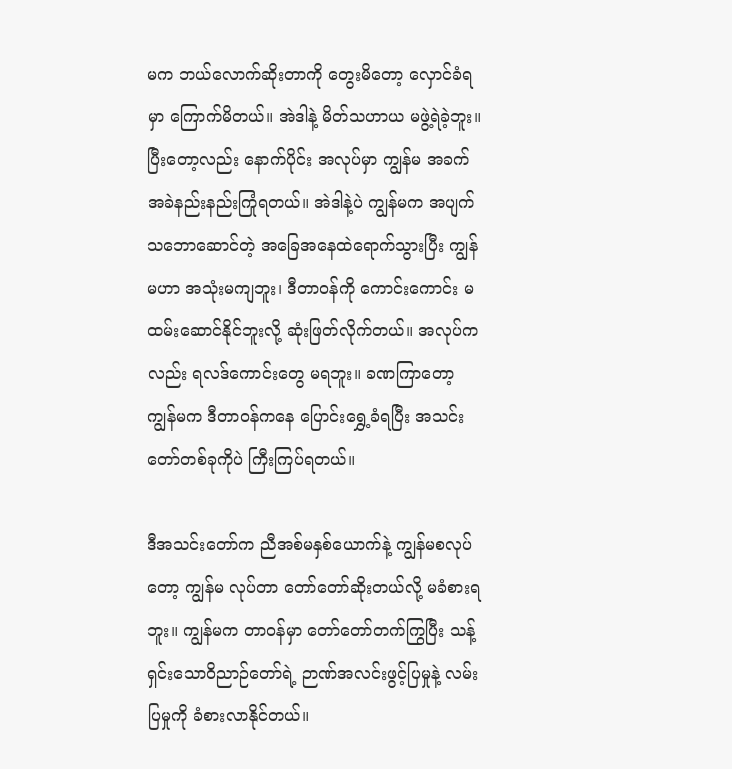မက ဘယ်လောက်ဆိုးတာကို တွေးမိတော့ လှောင်ခံရမှာ ကြောက်မိတယ်။ အဲဒါနဲ့ မိတ်သဟာယ မဖွဲ့ရဲခဲ့ဘူး။ ပြီးတော့လည်း နောက်ပိုင်း အလုပ်မှာ ကျွန်မ အခက်အခဲနည်းနည်းကြုံရတယ်။ အဲဒါနဲ့ပဲ ကျွန်မက အပျက်သဘောဆောင်တဲ့ အခြေအနေထဲရောက်သွားပြီး ကျွန်မဟာ အသုံးမကျဘူး၊ ဒီတာဝန်ကို ကောင်းကောင်း မထမ်းဆောင်နိုင်ဘူးလို့ ဆုံးဖြတ်လိုက်တယ်။ အလုပ်ကလည်း ရလဒ်ကောင်းတွေ မရဘူး။ ခဏကြာတော့ ကျွန်မက ဒီတာဝန်ကနေ ပြောင်းရွှေ့ခံရပြီး အသင်းတော်တစ်ခုကိုပဲ ကြီးကြပ်ရတယ်။

ဒီအသင်းတော်က ညီအစ်မနှစ်ယောက်နဲ့ ကျွန်မစလုပ်တော့ ကျွန်မ လုပ်တာ တော်တော်ဆိုးတယ်လို့ မခံစားရဘူး။ ကျွန်မက တာဝန်မှာ တော်တော်တက်ကြွပြီး သန့်ရှင်းသောဝိညာဉ်တော်ရဲ့ ဉာဏ်အလင်းဖွင့်ပြမှုနဲ့ လမ်းပြမှုကို ခံစားလာနိုင်တယ်။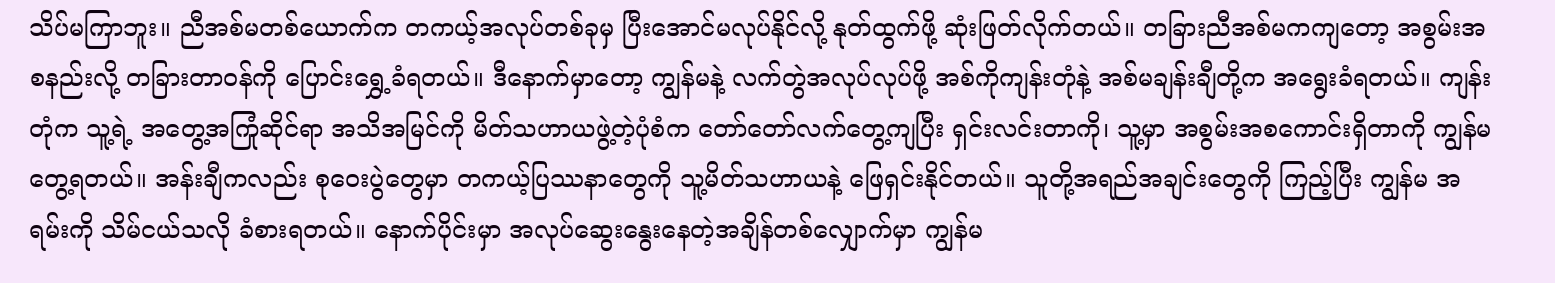သိပ်မကြာဘူး။ ညီအစ်မတစ်ယောက်က တကယ့်အလုပ်တစ်ခုမှ ပြီးအောင်မလုပ်နိုင်လို့ နုတ်ထွက်ဖို့ ဆုံးဖြတ်လိုက်တယ်။ တခြားညီအစ်မကကျတော့ အစွမ်းအစနည်းလို့ တခြားတာဝန်ကို ပြောင်းရွှေ့ခံရတယ်။ ဒီနောက်မှာတော့ ကျွန်မနဲ့ လက်တွဲအလုပ်လုပ်ဖို့ အစ်ကိုကျန်းတုံနဲ့ အစ်မချန်းချီတို့က အရွေးခံရတယ်။ ကျန်းတုံက သူ့ရဲ့ အတွေ့အကြုံဆိုင်ရာ အသိအမြင်ကို မိတ်သဟာယဖွဲ့တဲ့ပုံစံက တော်တော်လက်တွေ့ကျပြီး ရှင်းလင်းတာကို၊ သူ့မှာ အစွမ်းအစကောင်းရှိတာကို ကျွန်မ တွေ့ရတယ်။ အန်းချီကလည်း စုဝေးပွဲတွေမှာ တကယ့်ပြဿနာတွေကို သူ့မိတ်သဟာယနဲ့ ဖြေရှင်းနိုင်တယ်။ သူတို့အရည်အချင်းတွေကို ကြည့်ပြီး ကျွန်မ အရမ်းကို သိမ်ငယ်သလို ခံစားရတယ်။ နောက်ပိုင်းမှာ အလုပ်ဆွေးနွေးနေတဲ့အချိန်တစ်လျှောက်မှာ ကျွန်မ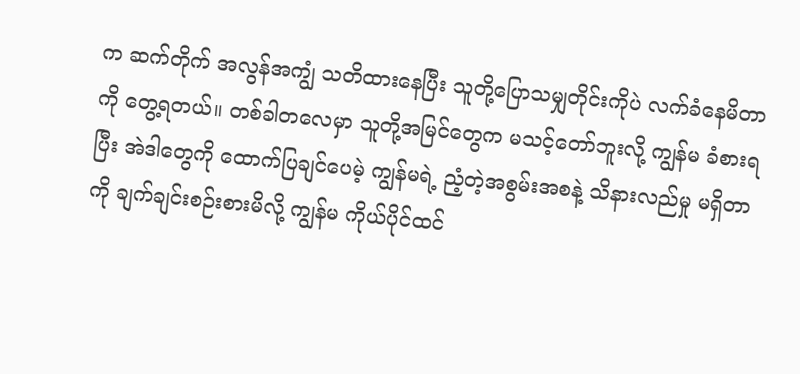က ဆက်တိုက် အလွန်အကျွံ သတိထားနေပြီး သူတို့ပြောသမျှတိုင်းကိုပဲ လက်ခံနေမိတာကို တွေ့ရတယ်။ တစ်ခါတလေမှာ သူတို့အမြင်တွေက မသင့်တော်ဘူးလို့ ကျွန်မ ခံစားရပြီး အဲဒါတွေကို ထောက်ပြချင်ပေမဲ့ ကျွန်မရဲ့ ညံ့တဲ့အစွမ်းအစနဲ့ သိနားလည်မှု မရှိတာကို ချက်ချင်းစဉ်းစားမိလို့ ကျွန်မ ကိုယ်ပိုင်ထင်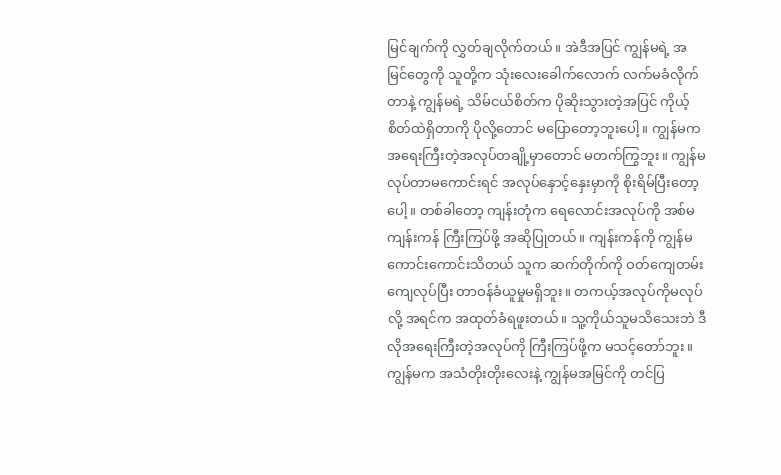မြင်ချက်ကို လွှတ်ချလိုက်တယ်။ အဲဒီအပြင် ကျွန်မရဲ့ အမြင်တွေကို သူတို့က သုံးလေးခေါက်လောက် လက်မခံလိုက်တာနဲ့ ကျွန်မရဲ့ သိမ်ငယ်စိတ်က ပိုဆိုးသွားတဲ့အပြင် ကိုယ့်စိတ်ထဲရှိတာကို ပိုလို့တောင် မပြောတော့ဘူးပေါ့။ ကျွန်မက အရေးကြီးတဲ့အလုပ်တချို့မှာတောင် မတက်ကြွဘူး။ ကျွန်မလုပ်တာမကောင်းရင် အလုပ်နှောင့်နှေးမှာကို စိုးရိမ်ပြီးတော့ပေါ့။ တစ်ခါတော့ ကျန်းတုံက ရေလောင်းအလုပ်ကို အစ်မကျန်းကန် ကြီးကြပ်ဖို့ အဆိုပြုတယ်။ ကျန်းကန်ကို ကျွန်မကောင်းကောင်းသိတယ် သူက ဆက်တိုက်ကို ဝတ်ကျေတမ်းကျေလုပ်ပြီး တာဝန်ခံယူမှုမရှိဘူး။ တကယ့်အလုပ်ကိုမလုပ်လို့ အရင်က အထုတ်ခံရဖူးတယ်။ သူ့ကိုယ်သူမသိသေးဘဲ ဒီလိုအရေးကြီးတဲ့အလုပ်ကို ကြီးကြပ်ဖို့က မသင့်တော်ဘူး။ ကျွန်မက အသံတိုးတိုးလေးနဲ့ ကျွန်မအမြင်ကို တင်ပြ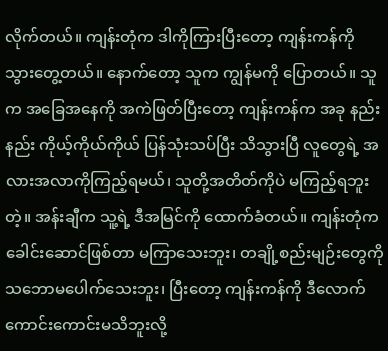လိုက်တယ်။ ကျန်းတုံက ဒါကိုကြားပြီးတော့ ကျန်းကန်ကို သွားတွေ့တယ်။ နောက်တော့ သူက ကျွန်မကို ပြောတယ်။ သူက အခြေအနေကို အကဲဖြတ်ပြီးတော့ ကျန်းကန်က အခု နည်းနည်း ကိုယ့်ကိုယ်ကိုယ် ပြန်သုံးသပ်ပြီး သိသွားပြီ လူတွေရဲ့ အလားအလာကိုကြည့်ရမယ်၊ သူတို့အတိတ်ကိုပဲ မကြည့်ရဘူးတဲ့။ အန်းချီက သူ့ရဲ့ ဒီအမြင်ကို ထောက်ခံတယ်။ ကျန်းတုံက ခေါင်းဆောင်ဖြစ်တာ မကြာသေးဘူး၊ တချို့စည်းမျဉ်းတွေကို သဘောမပေါက်သေးဘူး၊ ပြီးတော့ ကျန်းကန်ကို ဒီလောက်ကောင်းကောင်းမသိဘူးလို့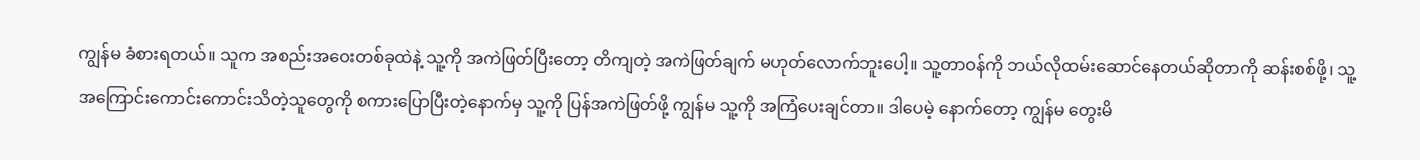ကျွန်မ ခံစားရတယ်။ သူက အစည်းအဝေးတစ်ခုထဲနဲ့ သူ့ကို အကဲဖြတ်ပြီးတော့ တိကျတဲ့ အကဲဖြတ်ချက် မဟုတ်လောက်ဘူးပေါ့။ သူ့တာဝန်ကို ဘယ်လိုထမ်းဆောင်နေတယ်ဆိုတာကို ဆန်းစစ်ဖို့၊ သူ့အကြောင်းကောင်းကောင်းသိတဲ့သူတွေကို စကားပြောပြီးတဲ့နောက်မှ သူ့ကို ပြန်အကဲဖြတ်ဖို့ ကျွန်မ သူ့ကို အကြံပေးချင်တာ။ ဒါပေမဲ့ နောက်တော့ ကျွန်မ တွေးမိ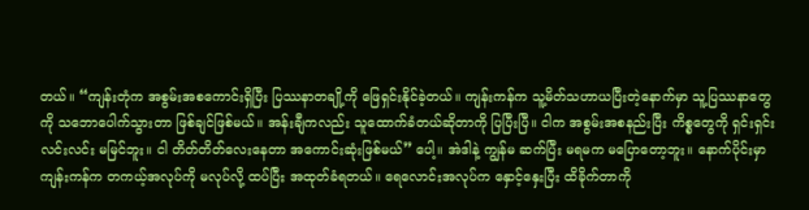တယ်။ “ကျန်းတုံက အစွမ်းအစကောင်းရှိပြီး ပြဿနာတချို့ကို ဖြေရှင်းနိုင်ခဲ့တယ်။ ကျန်းကန်က သူ့မိတ်သဟာယပြီးတဲ့နောက်မှာ သူ့ပြဿနာတွေကို သဘောပေါက်သွားတာ ဖြစ်ချင်ဖြစ်မယ်။ အန်းချီကလည်း သူထောက်ခံတယ်ဆိုတာကို ပြပြီးပြီ။ ငါက အစွမ်းအစနည်းပြီး ကိစ္စတွေကို ရှင်းရှင်းလင်းလင်း မမြင်ဘူး။ ငါ တိတ်တိတ်လေးနေတာ အကောင်းဆုံးဖြစ်မယ်” ပေါ့။ အဲဒါနဲ့ ကျွန်မ ဆက်ပြီး မရမက မပြောတော့ဘူး။ နောက်ပိုင်းမှာ ကျန်းကန်က တကယ့်အလုပ်ကို မလုပ်လို့ ထပ်ပြီး အထုတ်ခံရတယ်။ ရေလောင်းအလုပ်က နှောင့်နှေးပြီး ထိခိုက်တာကို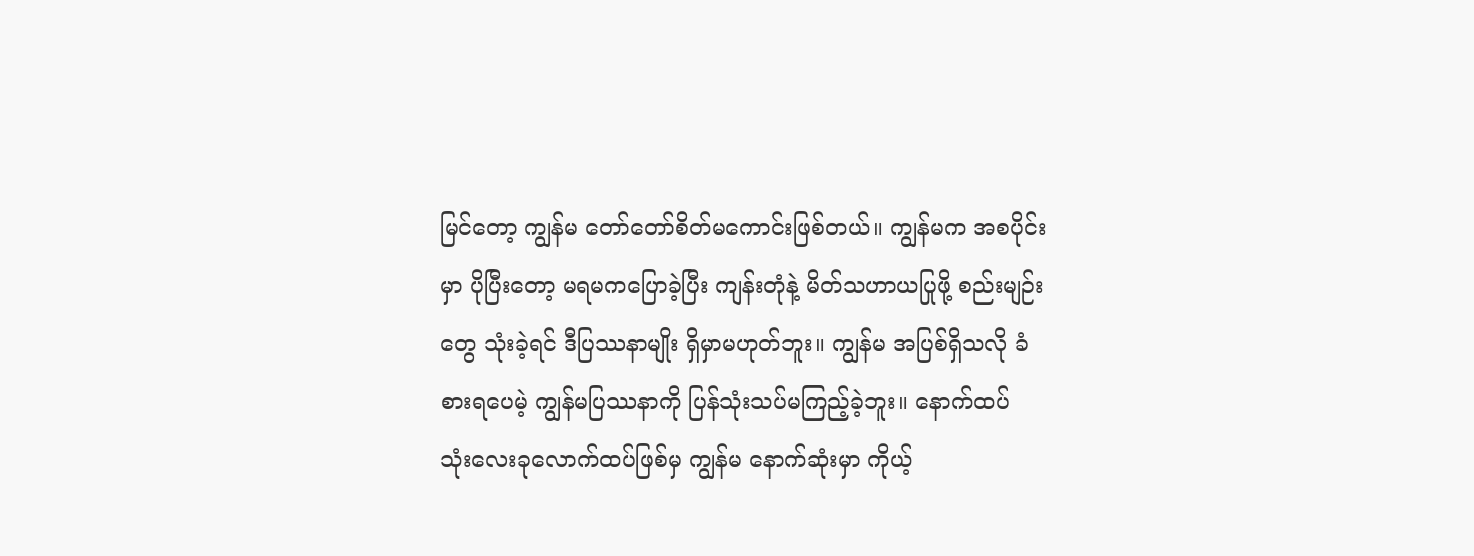မြင်တော့ ကျွန်မ တော်တော်စိတ်မကောင်းဖြစ်တယ်။ ကျွန်မက အစပိုင်းမှာ ပိုပြီးတော့ မရမကပြောခဲ့ပြီး ကျန်းတုံနဲ့ မိတ်သဟာယပြုဖို့ စည်းမျဉ်းတွေ သုံးခဲ့ရင် ဒီပြဿနာမျိုး ရှိမှာမဟုတ်ဘူး။ ကျွန်မ အပြစ်ရှိသလို ခံစားရပေမဲ့ ကျွန်မပြဿနာကို ပြန်သုံးသပ်မကြည့်ခဲ့ဘူး။ နောက်ထပ် သုံးလေးခုလောက်ထပ်ဖြစ်မှ ကျွန်မ နောက်ဆုံးမှာ ကိုယ့်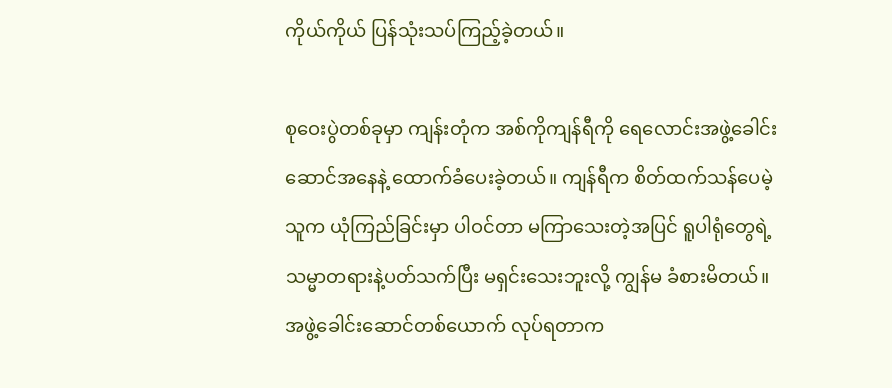ကိုယ်ကိုယ် ပြန်သုံးသပ်ကြည့်ခဲ့တယ်။

စုဝေးပွဲတစ်ခုမှာ ကျန်းတုံက အစ်ကိုကျန်ရီကို ရေလောင်းအဖွဲ့ခေါင်းဆောင်အနေနဲ့ ထောက်ခံပေးခဲ့တယ်။ ကျန်ရီက စိတ်ထက်သန်ပေမဲ့ သူက ယုံကြည်ခြင်းမှာ ပါဝင်တာ မကြာသေးတဲ့အပြင် ရူပါရုံတွေရဲ့ သမ္မာတရားနဲ့ပတ်သက်ပြီး မရှင်းသေးဘူးလို့ ကျွန်မ ခံစားမိတယ်။ အဖွဲ့ခေါင်းဆောင်တစ်ယောက် လုပ်ရတာက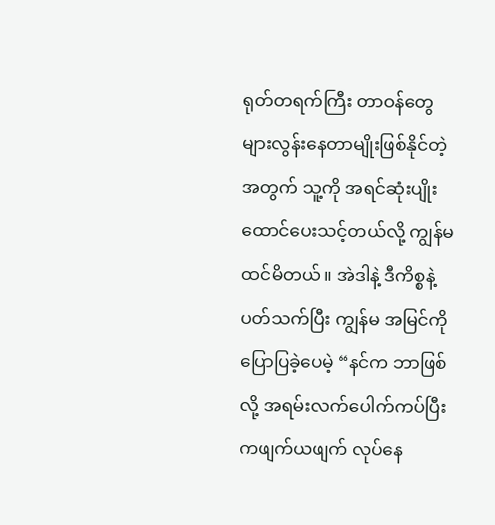ရုတ်တရက်ကြီး တာဝန်တွေ များလွန်းနေတာမျိုးဖြစ်နိုင်တဲ့အတွက် သူ့ကို အရင်ဆုံးပျိုးထောင်ပေးသင့်တယ်လို့ ကျွန်မ ထင်မိတယ်။ အဲဒါနဲ့ ဒီကိစ္စနဲ့ပတ်သက်ပြီး ကျွန်မ အမြင်ကို ပြောပြခဲ့ပေမဲ့ “နင်က ဘာဖြစ်လို့ အရမ်းလက်ပေါက်ကပ်ပြီး ကဖျက်ယဖျက် လုပ်နေ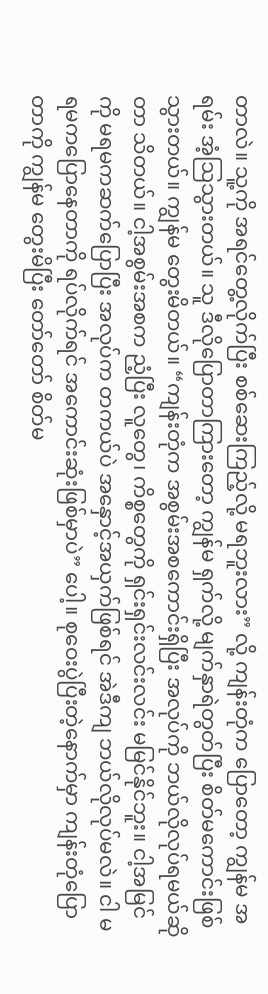တာလဲ။ သူ့ကို အရင်တွေ့လိုက်ပြီး စစ်ဆေးကြည့်လို့ မရဘူးလား” လို့ ကျန်းတုံက ပြောတော့ ကျွန်မ အရမ်း အံ့ဩသွားတယ်။ သူ ဒီလိုပြောတာကြားတော့ ကျွန်မ ရှက်လို့ မျက်နှာရဲတွတ်ပြီး စိတ်မကောင်းဖြစ်သွားတယ်။ ကျွန်မ တွေးမိတယ်။ “ကျန်းတုံက အစွမ်းအစကောင်းရှိပြီး အလုပ်ကို ဘယ်လိုလုပ်ရမယ်ဆိုတာ သိတယ်။ ငါ့အစွမ်းအစက ညံ့ပြီး လူတွေ၊ ကိစ္စတွေကို ရှင်းရှင်းလင်းလင်း မမြင်နိုင်ဘူး။ ငါ့အမြင်ကို မရမကဆက်ပြောပြီး အလုပ်က တကယ်ပဲ အနှောင့်အယှက်ဖြစ်ရင် အဲဒီကျ ဘယ်လိုလုပ်မလဲ။ ငါ မရမကပြောနေတာကို ရပ်လိုက်ရင် အကောင်းဆုံးဖြစ်မှာပဲ” ပေါ့။ စုဝေးပွဲပြီးတဲ့နောက်မှာ ကျန်းတုံပြောတာကို ကျွန်မ တွေးမိပြီး တော်တော် စိတ်မ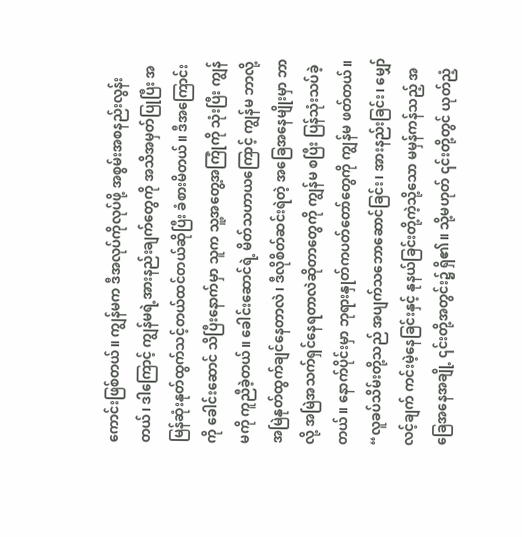ကောင်းဖြစ်တယ်။ ကျွန်မက ဒီအလုပ်ကိုလုပ်ဖို့ အစွမ်းအစနည်းလွန်းတယ်၊ ဒါကြောင့် ကျွန်မရဲ့အားနည်းချက်တွေကို အသိအမှတ်ပြုပြီး အမြန်ဆုံးနုတ်ထွက်သင့်တယ်ထင်တယ်ဆိုပြီး ခံစားမိတယ်။ ဒီအကြောင်းကို ခေါင်းဆောင် သိပြီးနောက်မှာ သူက သူ့အတွေ့အကြုံကို သုံးပြီး ကျွန်မကို ကူညီခဲ့တယ်။ ခေါင်းဆောင်ရဲ့ မိတ်သဟာယကြောင့် ကျွန်မ ဘာလို့ အမြဲနုတ်ထွက်ချင်နေတာလဲ၊ ဒီလိုစိတ်ဆင်းရဲတဲ့ အခြေအနေမျိုးမှာ ဘာလို့ အမြဲအသက်ရှင်နေရတာလဲဆိုတာတွေကို ကျွန်မ စပြီး ပြန်သုံးသပ်ခဲ့တယ်။ နောက်ပိုင်းမှာ ဘုရားနှုတ်ကပတ်တော်တွေကို ကျွန်မ ဖတ်တယ်။ “လူခပ်သိမ်းတို့သည် အပျက်သဘောဆောင်ခြင်း၊ အားနည်းခြင်း၊ မျှော်လင့်ချက် ကင်းမဲ့နေခြင်းနှင့် နုနယ်ခြင်းတို့ကဲ့သို့သော မမှန်ကန်သည့် အခြေအနေအချို့ ၎င်းတို့အတွင်း၌ ရှိ၏။ သို့မဟုတ် ၎င်းတို့တွင် ယုတ်ညံ့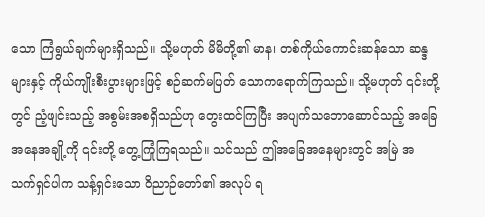သော ကြံရွယ်ချက်များရှိသည်။ သို့မဟုတ် မိမိတို့၏ မာန၊ တစ်ကိုယ်ကောင်းဆန်သော ဆန္ဒများနှင့် ကိုယ်ကျိုးစီးပွားများဖြင့် စဉ်ဆက်မပြတ် သောကရောက်ကြသည်။ သို့မဟုတ် ၎င်းတို့တွင် ညံ့ဖျင်းသည့် အစွမ်းအစရှိသည်ဟု တွေးထင်ကြပြီး အပျက်သဘောဆောင်သည့် အခြေအနေအချို့ကို ၎င်းတို့ တွေ့ကြုံကြရသည်။ သင်သည် ဤအခြေအနေများတွင် အမြဲ အသက်ရှင်ပါက သန့်ရှင်းသော ဝိညာဉ်တော်၏ အလုပ် ရ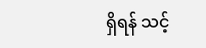ရှိရန် သင့်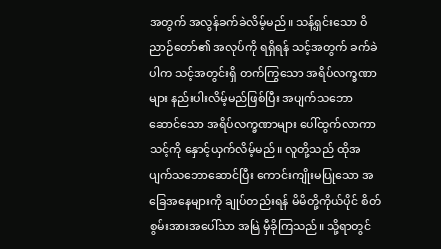အတွက် အလွန်ခက်ခဲလိမ့်မည်။ သန့်ရှင်းသော ဝိညာဉ်တော်၏ အလုပ်ကို ရရှိရန် သင့်အတွက် ခက်ခဲပါက သင့်အတွင်းရှိ တက်ကြွသော အရိပ်လက္ခဏာများ နည်းပါးလိမ့်မည်ဖြစ်ပြီး အပျက်သဘောဆောင်သော အရိပ်လက္ခဏာများ ပေါ်ထွက်လာကာ သင့်ကို နှောင့်ယှက်လိမ့်မည်။ လူတို့သည် ထိုအပျက်သဘောဆောင်ပြီး ကောင်းကျိုးမပြုသော အခြေအနေများကို ချုပ်တည်းရန် မိမိတို့ကိုယ်ပိုင် စိတ်စွမ်းအားအပေါ်သာ အမြဲ မှီခိုကြသည်။ သို့ရာတွင်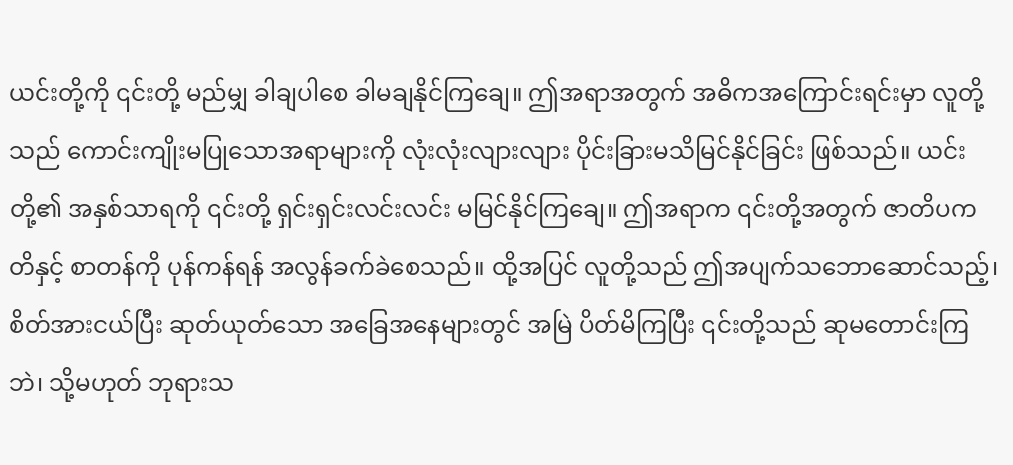ယင်းတို့ကို ၎င်းတို့ မည်မျှ ခါချပါစေ ခါမချနိုင်ကြချေ။ ဤအရာအတွက် အဓိကအကြောင်းရင်းမှာ လူတို့သည် ကောင်းကျိုးမပြုသောအရာများကို လုံးလုံးလျားလျား ပိုင်းခြားမသိမြင်နိုင်ခြင်း ဖြစ်သည်။ ယင်းတို့၏ အနှစ်သာရကို ၎င်းတို့ ရှင်းရှင်းလင်းလင်း မမြင်နိုင်ကြချေ။ ဤအရာက ၎င်းတို့အတွက် ဇာတိပကတိနှင့် စာတန်ကို ပုန်ကန်ရန် အလွန်ခက်ခဲစေသည်။ ထို့အပြင် လူတို့သည် ဤအပျက်သဘောဆောင်သည့်၊ စိတ်အားငယ်ပြီး ဆုတ်ယုတ်သော အခြေအနေများတွင် အမြဲ ပိတ်မိကြပြီး ၎င်းတို့သည် ဆုမတောင်းကြဘဲ၊ သို့မဟုတ် ဘုရားသ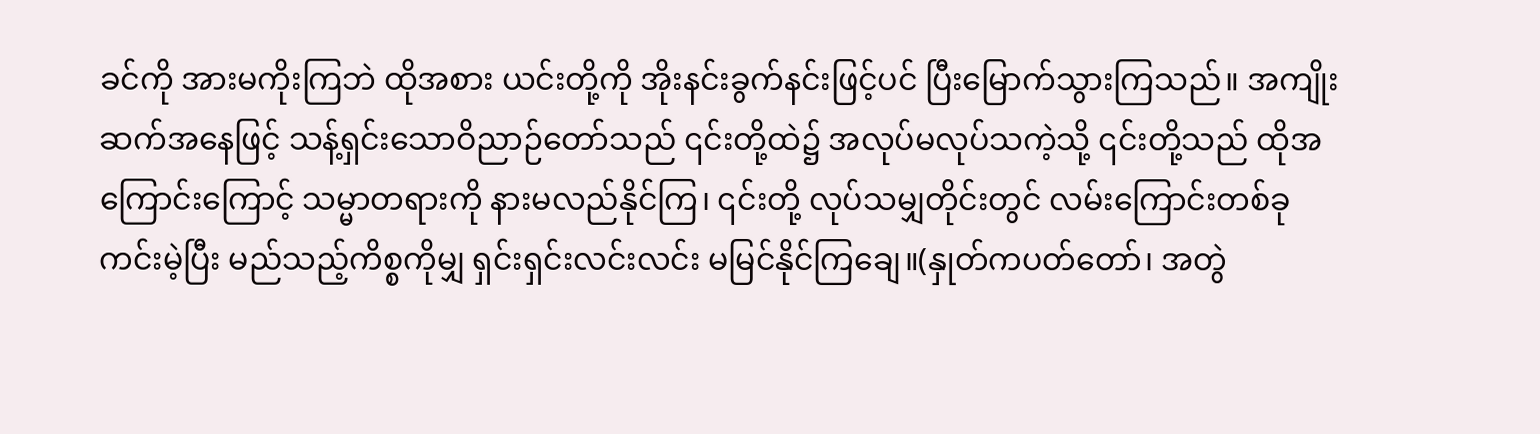ခင်ကို အားမကိုးကြဘဲ ထိုအစား ယင်းတို့ကို အိုးနင်းခွက်နင်းဖြင့်ပင် ပြီးမြောက်သွားကြသည်။ အကျိုးဆက်အနေဖြင့် သန့်ရှင်းသောဝိညာဉ်တော်သည် ၎င်းတို့ထဲ၌ အလုပ်မလုပ်သကဲ့သို့ ၎င်းတို့သည် ထိုအကြောင်းကြောင့် သမ္မာတရားကို နားမလည်နိုင်ကြ၊ ၎င်းတို့ လုပ်သမျှတိုင်းတွင် လမ်းကြောင်းတစ်ခု ကင်းမဲ့ပြီး မည်သည့်ကိစ္စကိုမျှ ရှင်းရှင်းလင်းလင်း မမြင်နိုင်ကြချေ။(နှုတ်ကပတ်တော်၊ အတွဲ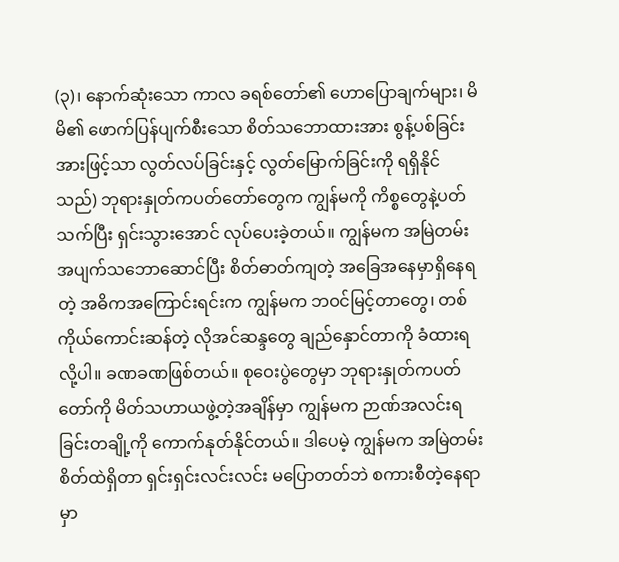(၃)၊ နောက်ဆုံးသော ကာလ ခရစ်တော်၏ ဟောပြောချက်များ၊ မိမိ၏ ဖောက်ပြန်ပျက်စီးသော စိတ်သဘောထားအား စွန့်ပစ်ခြင်းအားဖြင့်သာ လွတ်လပ်ခြင်းနှင့် လွတ်မြောက်ခြင်းကို ရရှိနိုင်သည်) ဘုရားနှုတ်ကပတ်တော်တွေက ကျွန်မကို ကိစ္စတွေနဲ့ပတ်သက်ပြီး ရှင်းသွားအောင် လုပ်ပေးခဲ့တယ်။ ကျွန်မက အမြဲတမ်း အပျက်သဘောဆောင်ပြီး စိတ်ဓာတ်ကျတဲ့ အခြေအနေမှာရှိနေရတဲ့ အဓိကအကြောင်းရင်းက ကျွန်မက ဘဝင်မြင့်တာတွေ၊ တစ်ကိုယ်ကောင်းဆန်တဲ့ လိုအင်ဆန္ဒတွေ ချည်နှောင်တာကို ခံထားရလို့ပါ။ ခဏခဏဖြစ်တယ်။ စုဝေးပွဲတွေမှာ ဘုရားနှုတ်ကပတ်တော်ကို မိတ်သဟာယဖွဲ့တဲ့အချိန်မှာ ကျွန်မက ဉာဏ်အလင်းရခြင်းတချို့ကို ကောက်နုတ်နိုင်တယ်။ ဒါပေမဲ့ ကျွန်မက အမြဲတမ်း စိတ်ထဲရှိတာ ရှင်းရှင်းလင်းလင်း မပြောတတ်ဘဲ စကားစီတဲ့နေရာမှာ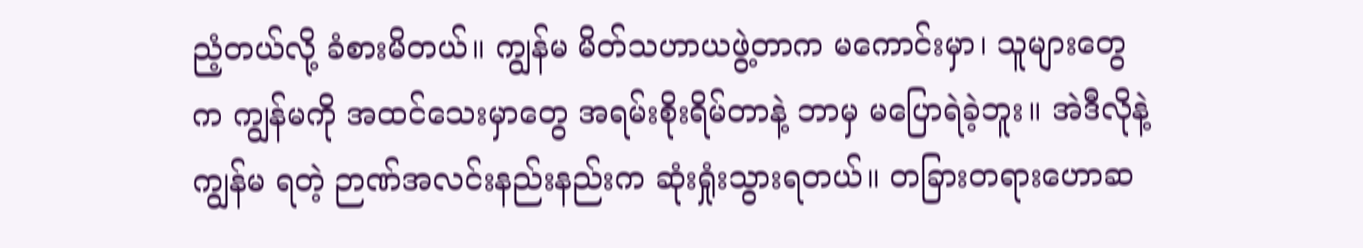ညံ့တယ်လို့ ခံစားမိတယ်။ ကျွန်မ မိတ်သဟာယဖွဲ့တာက မကောင်းမှာ၊ သူများတွေက ကျွန်မကို အထင်သေးမှာတွေ အရမ်းစိုးရိမ်တာနဲ့ ဘာမှ မပြောရဲခဲ့ဘူး။ အဲဒီလိုနဲ့ ကျွန်မ ရတဲ့ ဉာဏ်အလင်းနည်းနည်းက ဆုံးရှုံးသွားရတယ်။ တခြားတရားဟောဆ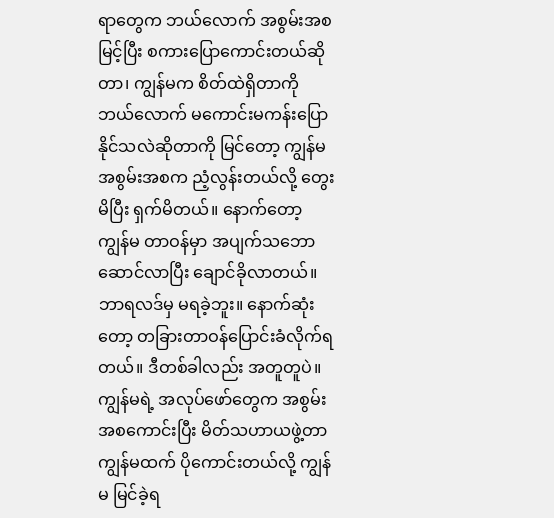ရာတွေက ဘယ်လောက် အစွမ်းအစမြင့်ပြီး စကားပြောကောင်းတယ်ဆိုတာ၊ ကျွန်မက စိတ်ထဲရှိတာကို ဘယ်လောက် မကောင်းမကန်းပြောနိုင်သလဲဆိုတာကို မြင်တော့ ကျွန်မ အစွမ်းအစက ညံ့လွန်းတယ်လို့ တွေးမိပြီး ရှက်မိတယ်။ နောက်တော့ ကျွန်မ တာဝန်မှာ အပျက်သဘောဆောင်လာပြီး ချောင်ခိုလာတယ်။ ဘာရလဒ်မှ မရခဲ့ဘူး။ နောက်ဆုံးတော့ တခြားတာဝန်ပြောင်းခံလိုက်ရတယ်။ ဒီတစ်ခါလည်း အတူတူပဲ။ ကျွန်မရဲ့ အလုပ်ဖော်တွေက အစွမ်းအစကောင်းပြီး မိတ်သဟာယဖွဲ့တာ ကျွန်မထက် ပိုကောင်းတယ်လို့ ကျွန်မ မြင်ခဲ့ရ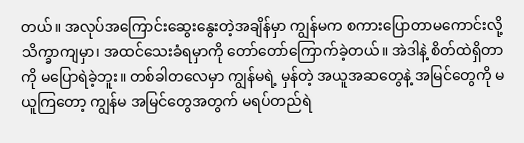တယ်။ အလုပ်အကြောင်းဆွေးနွေးတဲ့အချိန်မှာ ကျွန်မက စကားပြောတာမကောင်းလို့ သိက္ခာကျမှာ၊ အထင်သေးခံရမှာကို တော်တော်ကြောက်ခဲ့တယ်။ အဲဒါနဲ့ စိတ်ထဲရှိတာကို မပြောရဲခဲ့ဘူး။ တစ်ခါတလေမှာ ကျွန်မရဲ့ မှန်တဲ့ အယူအဆတွေနဲ့ အမြင်တွေကို မယူကြတော့ ကျွန်မ အမြင်တွေအတွက် မရပ်တည်ရဲ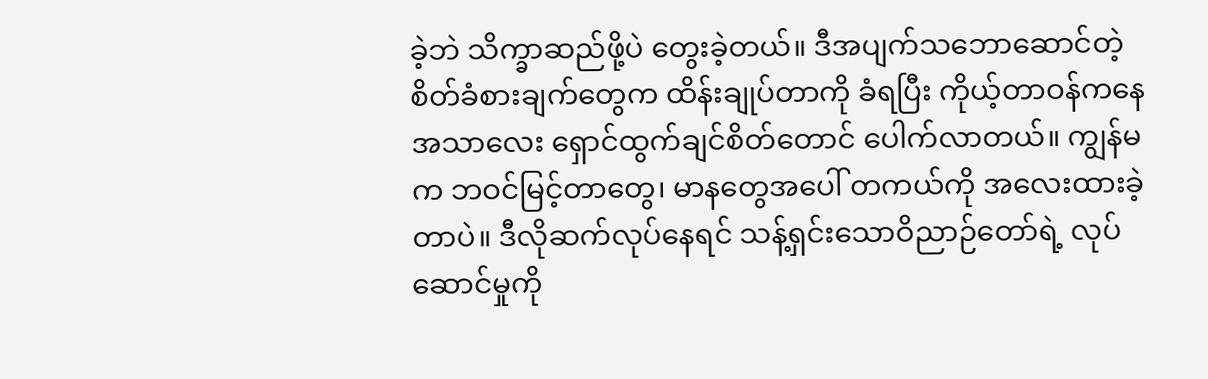ခဲ့ဘဲ သိက္ခာဆည်ဖို့ပဲ တွေးခဲ့တယ်။ ဒီအပျက်သဘောဆောင်တဲ့ စိတ်ခံစားချက်တွေက ထိန်းချုပ်တာကို ခံရပြီး ကိုယ့်တာဝန်ကနေ အသာလေး ရှောင်ထွက်ချင်စိတ်တောင် ပေါက်လာတယ်။ ကျွန်မက ဘဝင်မြင့်တာတွေ၊ မာနတွေအပေါ် တကယ်ကို အလေးထားခဲ့တာပဲ။ ဒီလိုဆက်လုပ်နေရင် သန့်ရှင်းသောဝိညာဉ်တော်ရဲ့ လုပ်ဆောင်မှုကို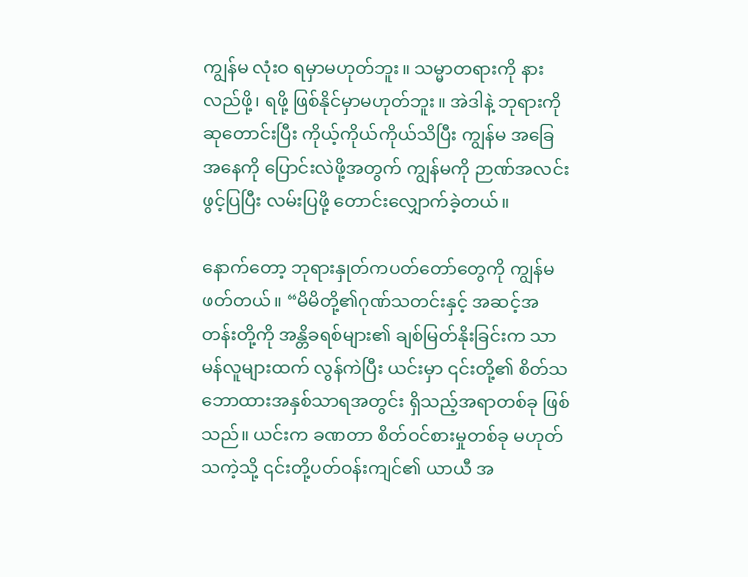ကျွန်မ လုံးဝ ရမှာမဟုတ်ဘူး။ သမ္မာတရားကို နားလည်ဖို့၊ ရဖို့ ဖြစ်နိုင်မှာမဟုတ်ဘူး။ အဲဒါနဲ့ ဘုရားကို ဆုတောင်းပြီး ကိုယ့်ကိုယ်ကိုယ်သိပြီး ကျွန်မ အခြေအနေကို ပြောင်းလဲဖို့အတွက် ကျွန်မကို ဉာဏ်အလင်းဖွင့်ပြပြီး လမ်းပြဖို့ တောင်းလျှောက်ခဲ့တယ်။

နောက်တော့ ဘုရားနှုတ်ကပတ်တော်တွေကို ကျွန်မ ဖတ်တယ်။ “မိမိတို့၏ဂုဏ်သတင်းနှင့် အဆင့်အတန်းတို့ကို အန္တိခရစ်များ၏ ချစ်မြတ်နိုးခြင်းက သာမန်လူများထက် လွန်ကဲပြီး ယင်းမှာ ၎င်းတို့၏ စိတ်သဘောထားအနှစ်သာရအတွင်း ရှိသည့်အရာတစ်ခု ဖြစ်သည်။ ယင်းက ခဏတာ စိတ်ဝင်စားမှုတစ်ခု မဟုတ်သကဲ့သို့ ၎င်းတို့ပတ်ဝန်းကျင်၏ ယာယီ အ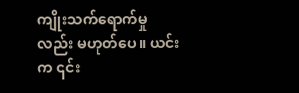ကျိုးသက်ရောက်မှုလည်း မဟုတ်ပေ။ ယင်းက ၎င်း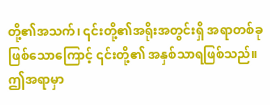တို့၏အသက်၊ ၎င်းတို့၏အရိုးအတွင်းရှိ အရာတစ်ခုဖြစ်သောကြောင့် ၎င်းတို့၏ အနှစ်သာရဖြစ်သည်။ ဤအရာမှာ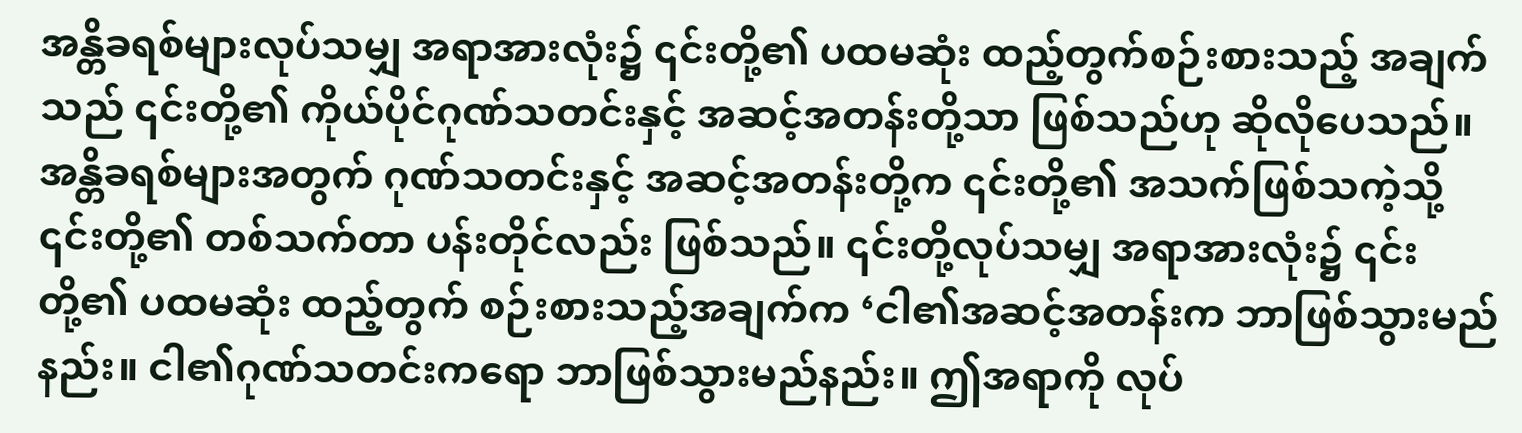အန္တိခရစ်များလုပ်သမျှ အရာအားလုံး၌ ၎င်းတို့၏ ပထမဆုံး ထည့်တွက်စဉ်းစားသည့် အချက်သည် ၎င်းတို့၏ ကိုယ်ပိုင်ဂုဏ်သတင်းနှင့် အဆင့်အတန်းတို့သာ ဖြစ်သည်ဟု ဆိုလိုပေသည်။ အန္တိခရစ်များအတွက် ဂုဏ်သတင်းနှင့် အဆင့်အတန်းတို့က ၎င်းတို့၏ အသက်ဖြစ်သကဲ့သို့ ၎င်းတို့၏ တစ်သက်တာ ပန်းတိုင်လည်း ဖြစ်သည်။ ၎င်းတို့လုပ်သမျှ အရာအားလုံး၌ ၎င်းတို့၏ ပထမဆုံး ထည့်တွက် စဉ်းစားသည့်အချက်က ‘ငါ၏အဆင့်အတန်းက ဘာဖြစ်သွားမည်နည်း။ ငါ၏ဂုဏ်သတင်းကရော ဘာဖြစ်သွားမည်နည်း။ ဤအရာကို လုပ်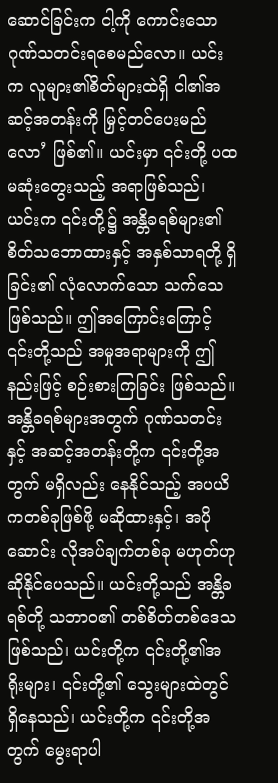ဆောင်ခြင်းက ငါ့ကို ကောင်းသော ဂုဏ်သတင်းရစေမည်လော။ ယင်းက လူများ၏စိတ်များထဲရှိ ငါ၏အဆင့်အတန်းကို မြှင့်တင်ပေးမည်လော’ ဖြစ်၏။ ယင်းမှာ ၎င်းတို့ ပထမဆုံးတွေးသည့် အရာဖြစ်သည်၊ ယင်းက ၎င်းတို့၌ အန္တိခရစ်များ၏ စိတ်သဘောထားနှင့် အနှစ်သာရတို့ ရှိခြင်း၏ လုံလောက်သော သက်သေဖြစ်သည်။ ဤအကြောင်းကြောင့် ၎င်းတို့သည် အမှုအရာများကို ဤနည်းဖြင့် စဉ်းစားကြခြင်း ဖြစ်သည်။ အန္တိခရစ်များအတွက် ဂုဏ်သတင်းနှင့် အဆင့်အတန်းတို့က ၎င်းတို့အတွက် မရှိလည်း နေနိုင်သည့် အပယိကတစ်ခုဖြစ်ဖို့ မဆိုထားနှင့်၊ အပိုဆောင်း လိုအပ်ချက်တစ်ခု မဟုတ်ဟု ဆိုနိုင်ပေသည်။ ယင်းတို့သည် အန္တိခရစ်တို့ သဘာဝ၏ တစ်စိတ်တစ်ဒေသ ဖြစ်သည်၊ ယင်းတို့က ၎င်းတို့၏အရိုးများ၊ ၎င်းတို့၏ သွေးများထဲတွင် ရှိနေသည်၊ ယင်းတို့က ၎င်းတို့အတွက် မွေးရာပါ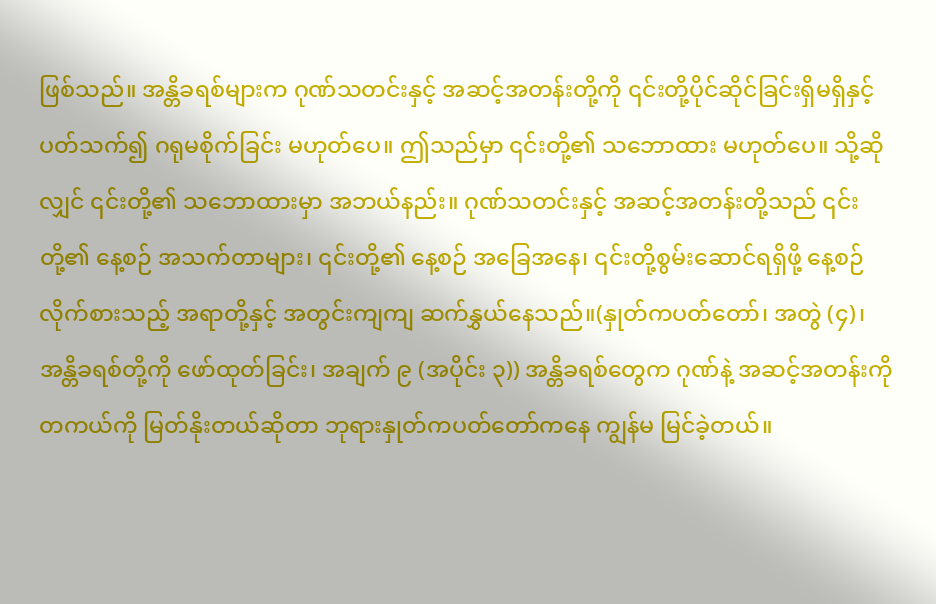ဖြစ်သည်။ အန္တိခရစ်များက ဂုဏ်သတင်းနှင့် အဆင့်အတန်းတို့ကို ၎င်းတို့ပိုင်ဆိုင်ခြင်းရှိမရှိနှင့်ပတ်သက်၍ ဂရုမစိုက်ခြင်း မဟုတ်ပေ။ ဤသည်မှာ ၎င်းတို့၏ သဘောထား မဟုတ်ပေ။ သို့ဆိုလျှင် ၎င်းတို့၏ သဘောထားမှာ အဘယ်နည်း။ ဂုဏ်သတင်းနှင့် အဆင့်အတန်းတို့သည် ၎င်းတို့၏ နေ့စဉ် အသက်တာများ၊ ၎င်းတို့၏ နေ့စဉ် အခြေအနေ၊ ၎င်းတို့စွမ်းဆောင်ရရှိဖို့ နေ့စဉ် လိုက်စားသည့် အရာတို့နှင့် အတွင်းကျကျ ဆက်နွှယ်နေသည်။(နှုတ်ကပတ်တော်၊ အတွဲ (၄)၊ အန္တိခရစ်တို့ကို ဖော်ထုတ်ခြင်း၊ အချက် ၉ (အပိုင်း ၃)) အန္တိခရစ်တွေက ဂုဏ်နဲ့ အဆင့်အတန်းကို တကယ်ကို မြတ်နိုးတယ်ဆိုတာ ဘုရားနှုတ်ကပတ်တော်ကနေ ကျွန်မ မြင်ခဲ့တယ်။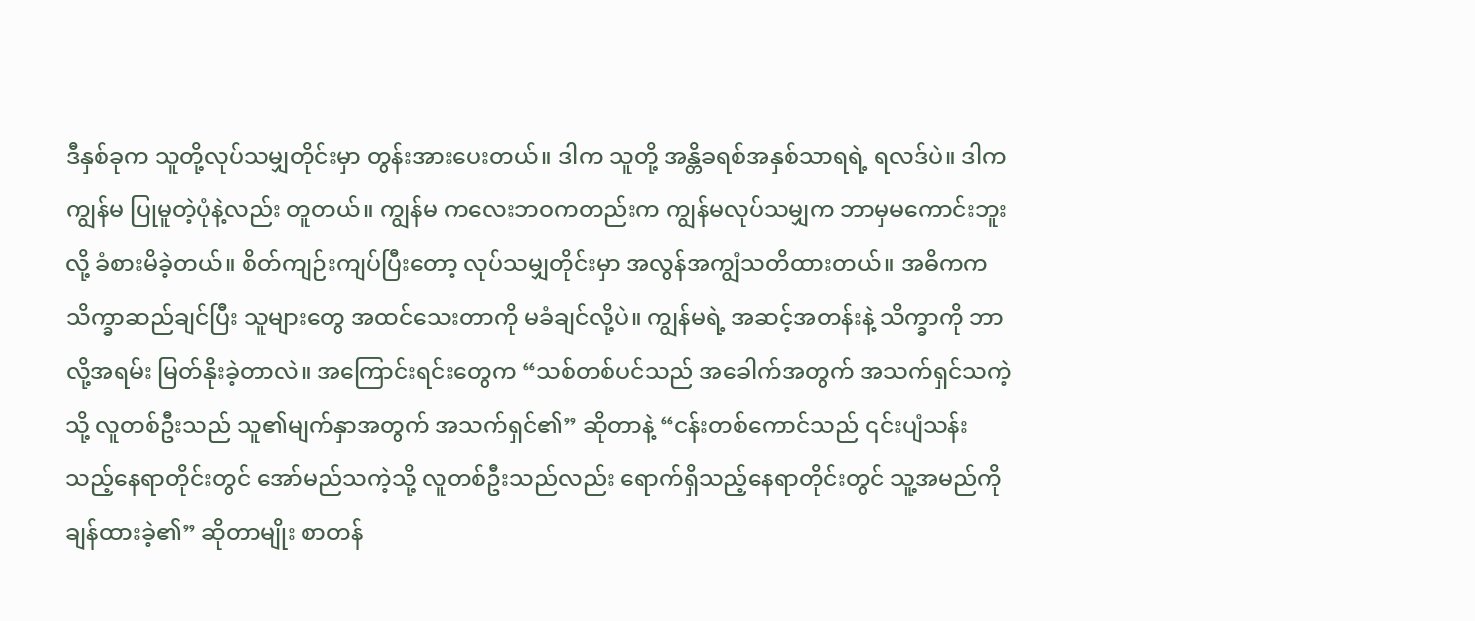ဒီနှစ်ခုက သူတို့လုပ်သမျှတိုင်းမှာ တွန်းအားပေးတယ်။ ဒါက သူတို့ အန္တိခရစ်အနှစ်သာရရဲ့ ရလဒ်ပဲ။ ဒါက ကျွန်မ ပြုမူတဲ့ပုံနဲ့လည်း တူတယ်။ ကျွန်မ ကလေးဘဝကတည်းက ကျွန်မလုပ်သမျှက ဘာမှမကောင်းဘူးလို့ ခံစားမိခဲ့တယ်။ စိတ်ကျဉ်းကျပ်ပြီးတော့ လုပ်သမျှတိုင်းမှာ အလွန်အကျွံသတိထားတယ်။ အဓိကက သိက္ခာဆည်ချင်ပြီး သူများတွေ အထင်သေးတာကို မခံချင်လို့ပဲ။ ကျွန်မရဲ့ အဆင့်အတန်းနဲ့ သိက္ခာကို ဘာလို့အရမ်း မြတ်နိုးခဲ့တာလဲ။ အကြောင်းရင်းတွေက “သစ်တစ်ပင်သည် အခေါက်အတွက် အသက်ရှင်သကဲ့သို့ လူတစ်ဦးသည် သူ၏မျက်နှာအတွက် အသက်ရှင်၏” ဆိုတာနဲ့ “ငန်းတစ်ကောင်သည် ၎င်းပျံသန်းသည့်နေရာတိုင်းတွင် အော်မည်သကဲ့သို့ လူတစ်ဦးသည်လည်း ရောက်ရှိသည့်နေရာတိုင်းတွင် သူ့အမည်ကို ချန်ထားခဲ့၏” ဆိုတာမျိုး စာတန်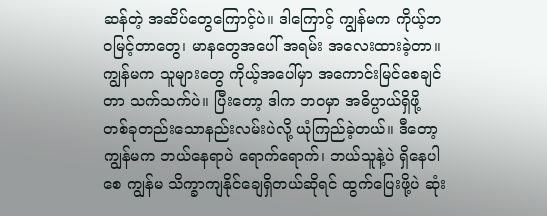ဆန်တဲ့ အဆိပ်တွေကြောင့်ပဲ။ ဒါကြောင့် ကျွန်မက ကိုယ့်ဘဝမြင့်တာတွေ၊ မာနတွေအပေါ် အရမ်း အလေးထားခဲ့တာ။ ကျွန်မက သူများတွေ ကိုယ့်အပေါ်မှာ အကောင်းမြင်စေချင်တာ သက်သက်ပဲ။ ပြီးတော့ ဒါက ဘဝမှာ အဓိပ္ပာယ်ရှိဖို့ တစ်ခုတည်းသောနည်းလမ်းပဲလို့ ယုံကြည်ခဲ့တယ်။ ဒီတော့ ကျွန်မက ဘယ်နေရာပဲ ရောက်ရောက်၊ ဘယ်သူနဲ့ပဲ ရှိနေပါစေ ကျွန်မ သိက္ခာကျနိုင်ချေရှိတယ်ဆိုရင် ထွက်ပြေးဖို့ပဲ ဆုံး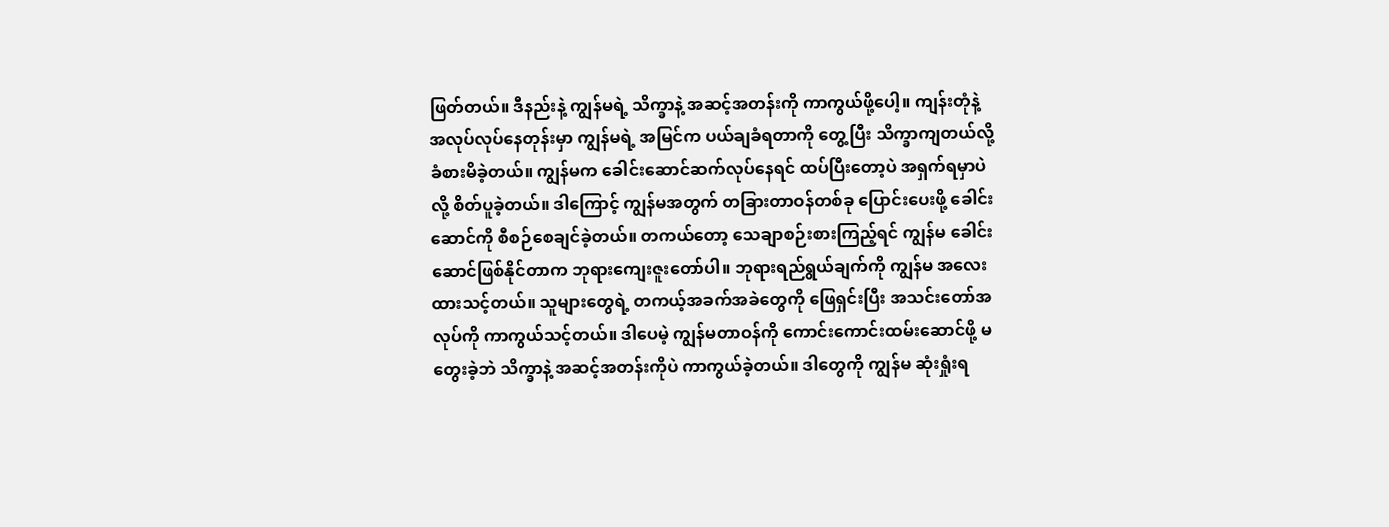ဖြတ်တယ်။ ဒီနည်းနဲ့ ကျွန်မရဲ့ သိက္ခာနဲ့ အဆင့်အတန်းကို ကာကွယ်ဖို့ပေါ့။ ကျန်းတုံနဲ့ အလုပ်လုပ်နေတုန်းမှာ ကျွန်မရဲ့ အမြင်က ပယ်ချခံရတာကို တွေ့ပြီး သိက္ခာကျတယ်လို့ ခံစားမိခဲ့တယ်။ ကျွန်မက ခေါင်းဆောင်ဆက်လုပ်နေရင် ထပ်ပြီးတော့ပဲ အရှက်ရမှာပဲလို့ စိတ်ပူခဲ့တယ်။ ဒါကြောင့် ကျွန်မအတွက် တခြားတာဝန်တစ်ခု ပြောင်းပေးဖို့ ခေါင်းဆောင်ကို စီစဉ်စေချင်ခဲ့တယ်။ တကယ်တော့ သေချာစဉ်းစားကြည့်ရင် ကျွန်မ ခေါင်းဆောင်ဖြစ်နိုင်တာက ဘုရားကျေးဇူးတော်ပါ။ ဘုရားရည်ရွယ်ချက်ကို ကျွန်မ အလေးထားသင့်တယ်။ သူများတွေရဲ့ တကယ့်အခက်အခဲတွေကို ဖြေရှင်းပြီး အသင်းတော်အလုပ်ကို ကာကွယ်သင့်တယ်။ ဒါပေမဲ့ ကျွန်မတာဝန်ကို ကောင်းကောင်းထမ်းဆောင်ဖို့ မတွေးခဲ့ဘဲ သိက္ခာနဲ့ အဆင့်အတန်းကိုပဲ ကာကွယ်ခဲ့တယ်။ ဒါတွေကို ကျွန်မ ဆုံးရှုံးရ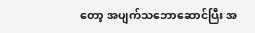တော့ အပျက်သဘောဆောင်ပြီး အ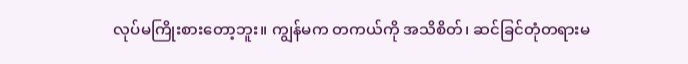လုပ်မကြိုးစားတော့ဘူး။ ကျွန်မက တကယ်ကို အသိစိတ်၊ ဆင်ခြင်တုံတရားမ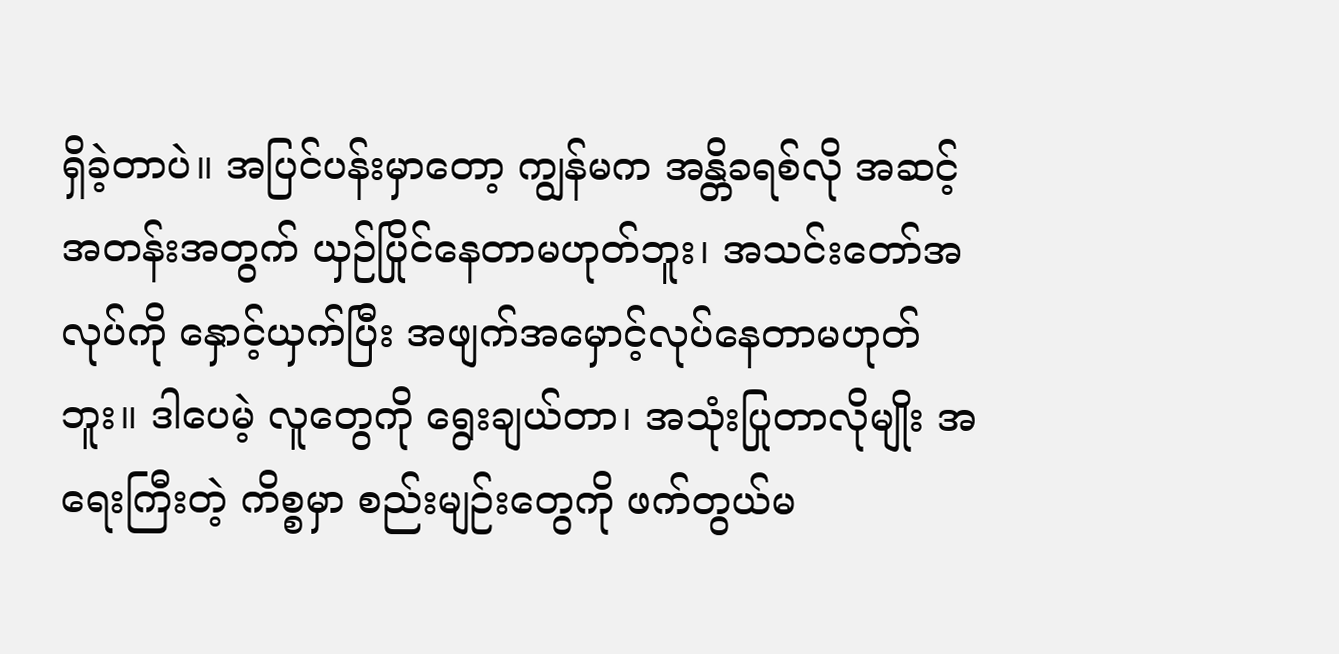ရှိခဲ့တာပဲ။ အပြင်ပန်းမှာတော့ ကျွန်မက အန္တိခရစ်လို အဆင့်အတန်းအတွက် ယှဉ်ပြိုင်နေတာမဟုတ်ဘူး၊ အသင်းတော်အလုပ်ကို နှောင့်ယှက်ပြီး အဖျက်အမှောင့်လုပ်နေတာမဟုတ်ဘူး။ ဒါပေမဲ့ လူတွေကို ရွေးချယ်တာ၊ အသုံးပြုတာလိုမျိုး အရေးကြီးတဲ့ ကိစ္စမှာ စည်းမျဉ်းတွေကို ဖက်တွယ်မ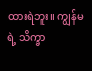ထားရဲဘူး။ ကျွန်မရဲ့ သိက္ခာ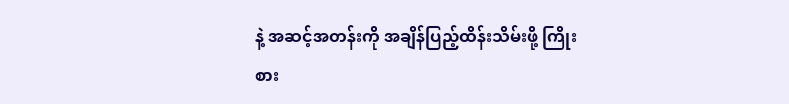နဲ့ အဆင့်အတန်းကို အချိန်ပြည့်ထိန်းသိမ်းဖို့ ကြိုးစား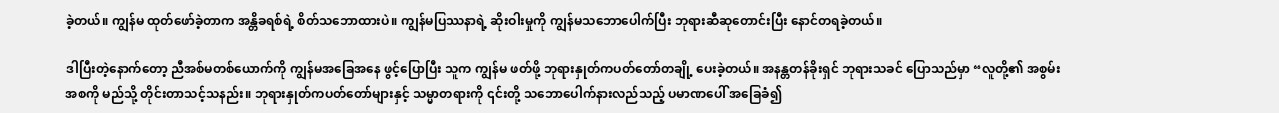ခဲ့တယ်။ ကျွန်မ ထုတ်ဖော်ခဲ့တာက အန္တိခရစ်ရဲ့ စိတ်သဘောထားပဲ။ ကျွန်မပြဿနာရဲ့ ဆိုးဝါးမှုကို ကျွန်မသဘောပေါက်ပြီး ဘုရားဆီဆုတောင်းပြီး နောင်တရခဲ့တယ်။

ဒါပြီးတဲ့နောက်တော့ ညီအစ်မတစ်ယောက်ကို ကျွန်မအခြေအနေ ဖွင့်ပြောပြီး သူက ကျွန်မ ဖတ်ဖို့ ဘုရားနှုတ်ကပတ်တော်တချို့ ပေးခဲ့တယ်။ အနန္တတန်ခိုးရှင် ဘုရားသခင် ပြောသည်မှာ “လူတို့၏ အစွမ်းအစကို မည်သို့ တိုင်းတာသင့်သနည်း။ ဘုရားနှုတ်ကပတ်တော်များနှင့် သမ္မာတရားကို ၎င်းတို့ သဘောပေါက်နားလည်သည့် ပမာဏပေါ် အခြေခံ၍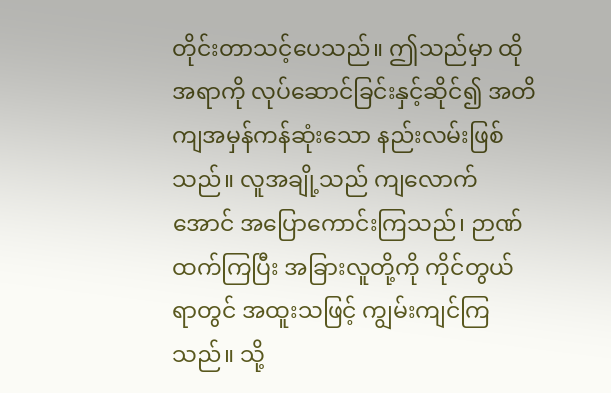တိုင်းတာသင့်ပေသည်။ ဤသည်မှာ ထိုအရာကို လုပ်ဆောင်ခြင်းနှင့်ဆိုင်၍ အတိကျအမှန်ကန်ဆုံးသော နည်းလမ်းဖြစ်သည်။ လူအချို့သည် ကျလောက်အောင် အပြောကောင်းကြသည်၊ ဉာဏ်ထက်ကြပြီး အခြားလူတို့ကို ကိုင်တွယ်ရာတွင် အထူးသဖြင့် ကျွမ်းကျင်ကြသည်။ သို့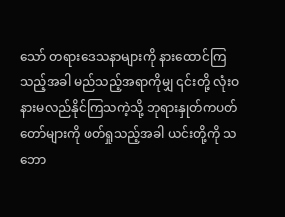သော် တရားဒေသနာများကို နားထောင်ကြသည့်အခါ မည်သည့်အရာကိုမျှ ၎င်းတို့ လုံးဝ နားမလည်နိုင်ကြသကဲ့သို့ ဘုရားနှုတ်ကပတ်တော်များကို ဖတ်ရှုသည့်အခါ ယင်းတို့ကို သဘော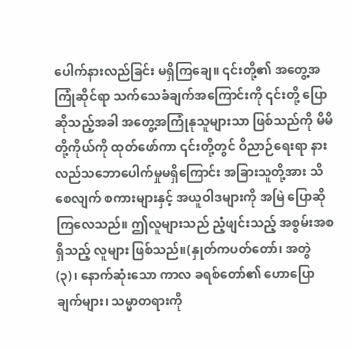ပေါက်နားလည်ခြင်း မရှိကြချေ။ ၎င်းတို့၏ အတွေ့အကြုံဆိုင်ရာ သက်သေခံချက်အကြောင်းကို ၎င်းတို့ ပြောဆိုသည့်အခါ အတွေ့အကြုံနုသူများသာ ဖြစ်သည်ကို မိမိတို့ကိုယ်ကို ထုတ်ဖော်ကာ ၎င်းတို့တွင် ဝိညာဉ်ရေးရာ နားလည်သဘောပေါက်မှုမရှိကြောင်း အခြားသူတို့အား သိစေလျက် စကားများနှင့် အယူဝါဒများကို အမြဲ ပြောဆိုကြလေသည်။ ဤလူများသည် ညံ့ဖျင်းသည့် အစွမ်းအစရှိသည့် လူများ ဖြစ်သည်။(နှုတ်ကပတ်တော်၊ အတွဲ (၃)၊ နောက်ဆုံးသော ကာလ ခရစ်တော်၏ ဟောပြောချက်များ၊ သမ္မာတရားကို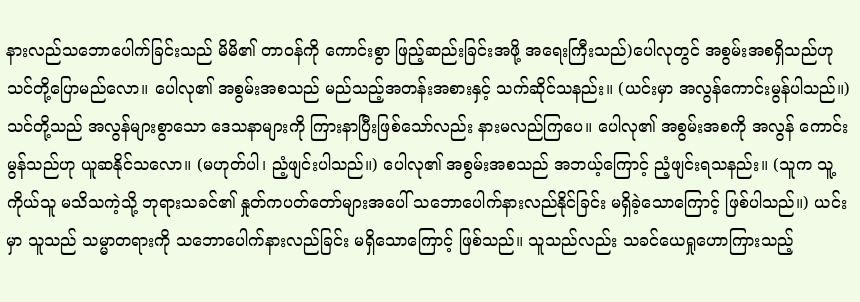နားလည်သဘောပေါက်ခြင်းသည် မိမိ၏ တာဝန်ကို ကောင်းစွာ ဖြည့်ဆည်းခြင်းအဖို့ အရေးကြီးသည်)ပေါလုတွင် အစွမ်းအစရှိသည်ဟု သင်တို့ပြောမည်လော။ ပေါလု၏ အစွမ်းအစသည် မည်သည့်အတန်းအစားနှင့် သက်ဆိုင်သနည်း။ (ယင်းမှာ အလွန်ကောင်းမွန်ပါသည်။) သင်တို့သည် အလွန်များစွာသော ဒေသနာများကို ကြားနာပြီးဖြစ်သော်လည်း နားမလည်ကြပေ။ ပေါလု၏ အစွမ်းအစကို အလွန် ကောင်းမွန်သည်ဟု ယူဆနိုင်သလော။ (မဟုတ်ပါ၊ ညံ့ဖျင်းပါသည်။) ပေါလု၏ အစွမ်းအစသည် အဘယ့်ကြောင့် ညံ့ဖျင်းရသနည်း။ (သူက သူ့ကိုယ်သူ မသိသကဲ့သို့ ဘုရားသခင်၏ နှုတ်ကပတ်တော်များအပေါ် သဘောပေါက်နားလည်နိုင်ခြင်း မရှိခဲ့သောကြောင့် ဖြစ်ပါသည်။) ယင်းမှာ သူသည် သမ္မာတရားကို သဘောပေါက်နားလည်ခြင်း မရှိသောကြောင့် ဖြစ်သည်။ သူသည်လည်း သခင်ယေရှုဟောကြားသည့်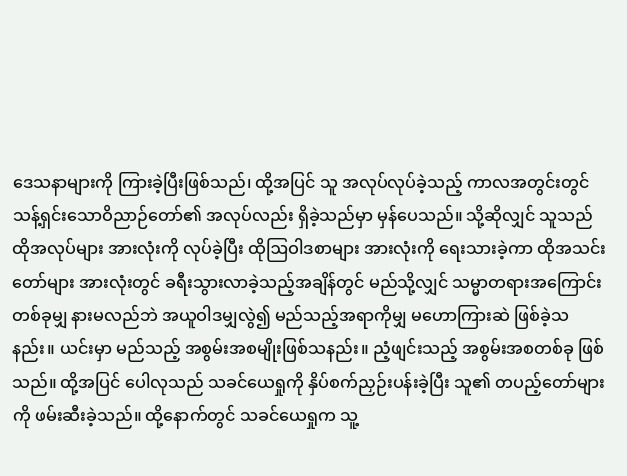ဒေသနာများကို ကြားခဲ့ပြီးဖြစ်သည်၊ ထို့အပြင် သူ အလုပ်လုပ်ခဲ့သည့် ကာလအတွင်းတွင် သန့်ရှင်းသောဝိညာဉ်တော်၏ အလုပ်လည်း ရှိခဲ့သည်မှာ မှန်ပေသည်။ သို့ဆိုလျှင် သူသည် ထိုအလုပ်များ အားလုံးကို လုပ်ခဲ့ပြီး ထိုဩဝါဒစာများ အားလုံးကို ရေးသားခဲ့ကာ ထိုအသင်းတော်များ အားလုံးတွင် ခရီးသွားလာခဲ့သည့်အချိန်တွင် မည်သို့လျှင် သမ္မာတရားအကြောင်း တစ်ခုမျှ နားမလည်ဘဲ အယူဝါဒမျှလွဲ၍ မည်သည့်အရာကိုမျှ မဟောကြားဆဲ ဖြစ်ခဲ့သနည်း။ ယင်းမှာ မည်သည့် အစွမ်းအစမျိုးဖြစ်သနည်း။ ညံ့ဖျင်းသည့် အစွမ်းအစတစ်ခု ဖြစ်သည်။ ထို့အပြင် ပေါလုသည် သခင်ယေရှုကို နှိပ်စက်ညှဉ်းပန်းခဲ့ပြီး သူ၏ တပည့်တော်များကို ဖမ်းဆီးခဲ့သည်။ ထို့နောက်တွင် သခင်ယေရှုက သူ့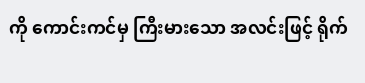ကို ကောင်းကင်မှ ကြီးမားသော အလင်းဖြင့် ရိုက်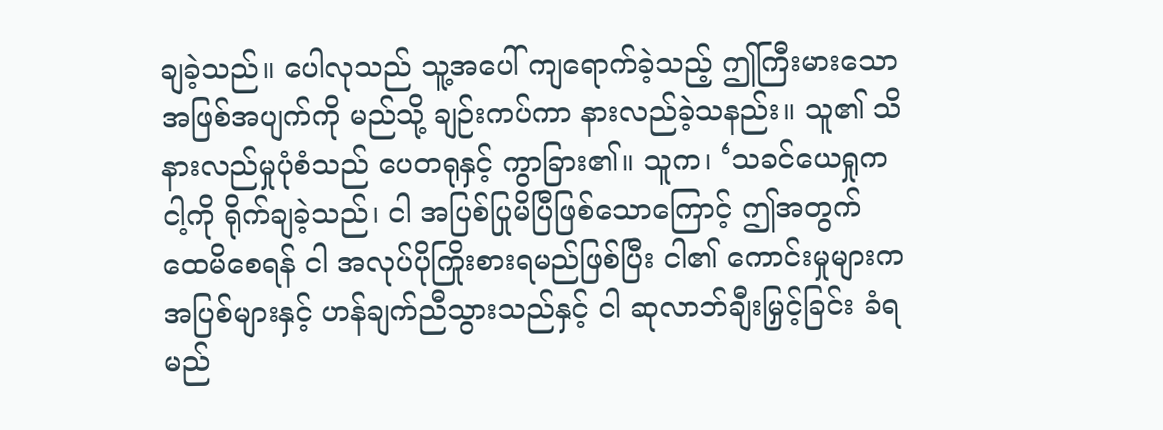ချခဲ့သည်။ ပေါလုသည် သူ့အပေါ် ကျရောက်ခဲ့သည့် ဤကြီးမားသော အဖြစ်အပျက်ကို မည်သို့ ချဉ်းကပ်ကာ နားလည်ခဲ့သနည်း။ သူ၏ သိနားလည်မှုပုံစံသည် ပေတရုနှင့် ကွာခြား၏။ သူက၊ ‘သခင်ယေရှုက ငါ့ကို ရိုက်ချခဲ့သည်၊ ငါ အပြစ်ပြုမိပြီဖြစ်သောကြောင့် ဤအတွက် ထေမိစေရန် ငါ အလုပ်ပိုကြိုးစားရမည်ဖြစ်ပြီး ငါ၏ ကောင်းမှုများက အပြစ်များနှင့် ဟန်ချက်ညီသွားသည်နှင့် ငါ ဆုလာဘ်ချီးမြှင့်ခြင်း ခံရမည်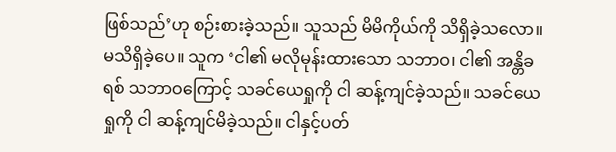ဖြစ်သည်’ဟု စဉ်းစားခဲ့သည်။ သူသည် မိမိကိုယ်ကို သိရှိခဲ့သလော။ မသိရှိခဲ့ပေ။ သူက ‘ငါ၏ မလိုမုန်းထားသော သဘာဝ၊ ငါ၏ အန္တိခရစ် သဘာဝကြောင့် သခင်ယေရှုကို ငါ ဆန့်ကျင်ခဲ့သည်။ သခင်ယေရှုကို ငါ ဆန့်ကျင်မိခဲ့သည်။ ငါနှင့်ပတ်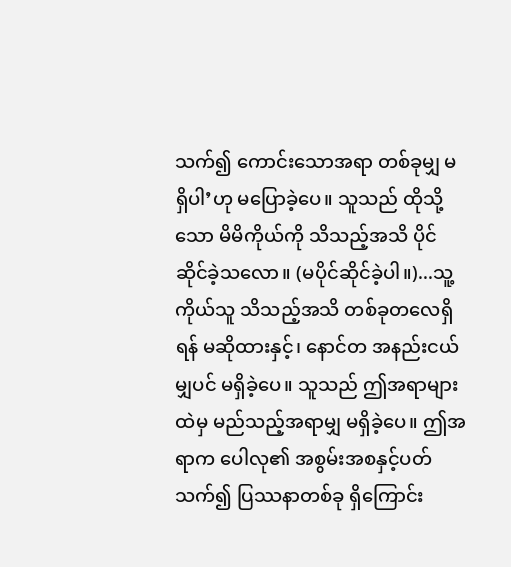သက်၍ ကောင်းသောအရာ တစ်ခုမျှ မရှိပါ’ဟု မပြောခဲ့ပေ။ သူသည် ထိုသို့သော မိမိကိုယ်ကို သိသည့်အသိ ပိုင်ဆိုင်ခဲ့သလော။ (မပိုင်ဆိုင်ခဲ့ပါ။)...သူ့ကိုယ်သူ သိသည့်အသိ တစ်ခုတလေရှိရန် မဆိုထားနှင့်၊ နောင်တ အနည်းငယ်မျှပင် မရှိခဲ့ပေ။ သူသည် ဤအရာများထဲမှ မည်သည့်အရာမျှ မရှိခဲ့ပေ။ ဤအရာက ပေါလု၏ အစွမ်းအစနှင့်ပတ်သက်၍ ပြဿနာတစ်ခု ရှိကြောင်း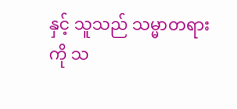နှင့် သူသည် သမ္မာတရားကို သ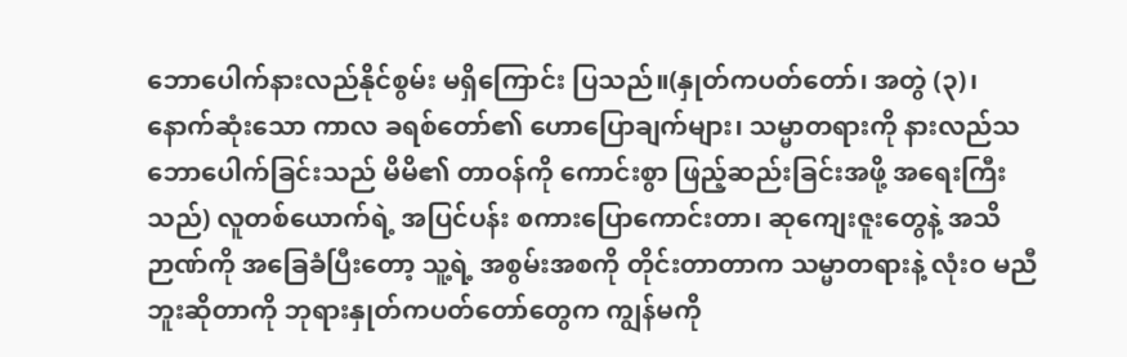ဘောပေါက်နားလည်နိုင်စွမ်း မရှိကြောင်း ပြသည်။(နှုတ်ကပတ်တော်၊ အတွဲ (၃)၊ နောက်ဆုံးသော ကာလ ခရစ်တော်၏ ဟောပြောချက်များ၊ သမ္မာတရားကို နားလည်သဘောပေါက်ခြင်းသည် မိမိ၏ တာဝန်ကို ကောင်းစွာ ဖြည့်ဆည်းခြင်းအဖို့ အရေးကြီးသည်) လူတစ်ယောက်ရဲ့ အပြင်ပန်း စကားပြောကောင်းတာ၊ ဆုကျေးဇူးတွေနဲ့ အသိဉာဏ်ကို အခြေခံပြီးတော့ သူ့ရဲ့ အစွမ်းအစကို တိုင်းတာတာက သမ္မာတရားနဲ့ လုံးဝ မညီဘူးဆိုတာကို ဘုရားနှုတ်ကပတ်တော်တွေက ကျွန်မကို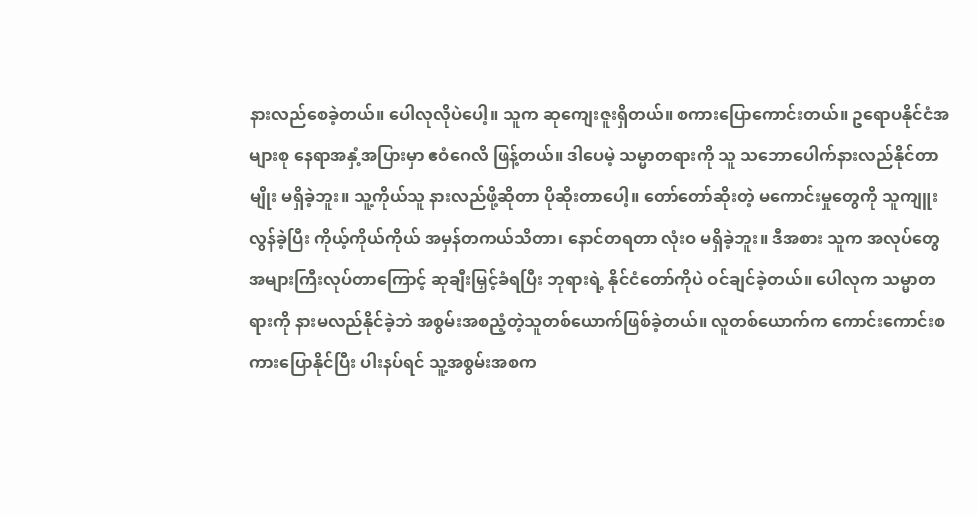နားလည်စေခဲ့တယ်။ ပေါလုလိုပဲပေါ့။ သူက ဆုကျေးဇူးရှိတယ်။ စကားပြောကောင်းတယ်။ ဥရောပနိုင်ငံအများစု နေရာအနှံ့အပြားမှာ ဧဝံဂေလိ ဖြန့်တယ်။ ဒါပေမဲ့ သမ္မာတရားကို သူ သဘောပေါက်နားလည်နိုင်တာမျိုး မရှိခဲ့ဘူး။ သူ့ကိုယ်သူ နားလည်ဖို့ဆိုတာ ပိုဆိုးတာပေါ့။ တော်တော်ဆိုးတဲ့ မကောင်းမှုတွေကို သူကျူးလွန်ခဲ့ပြီး ကိုယ့်ကိုယ်ကိုယ် အမှန်တကယ်သိတာ၊ နောင်တရတာ လုံးဝ မရှိခဲ့ဘူး။ ဒီအစား သူက အလုပ်တွေအများကြီးလုပ်တာကြောင့် ဆုချီးမြှင့်ခံရပြီး ဘုရားရဲ့ နိုင်ငံတော်ကိုပဲ ဝင်ချင်ခဲ့တယ်။ ပေါလုက သမ္မာတရားကို နားမလည်နိုင်ခဲ့ဘဲ အစွမ်းအစညံ့တဲ့သူတစ်ယောက်ဖြစ်ခဲ့တယ်။ လူတစ်ယောက်က ကောင်းကောင်းစကားပြောနိုင်ပြီး ပါးနပ်ရင် သူ့အစွမ်းအစက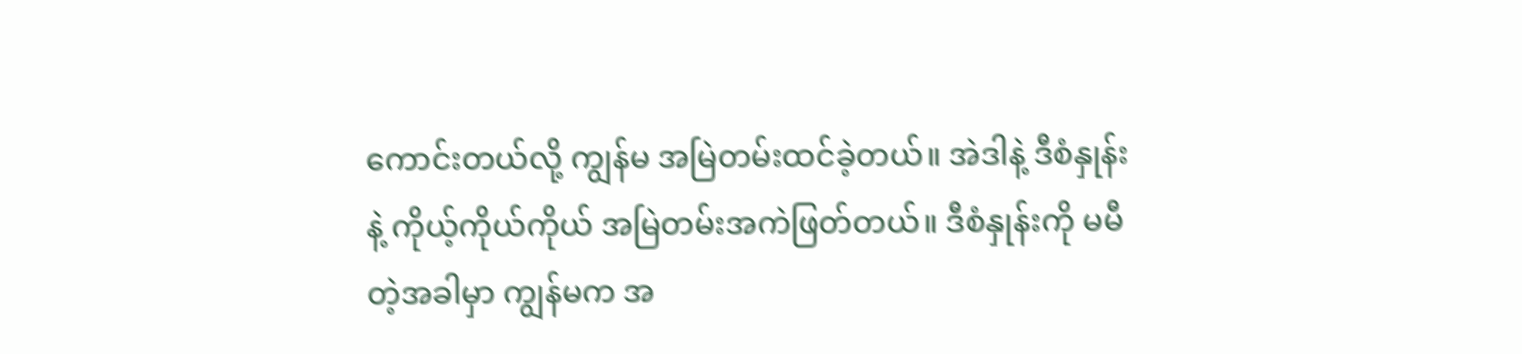ကောင်းတယ်လို့ ကျွန်မ အမြဲတမ်းထင်ခဲ့တယ်။ အဲဒါနဲ့ ဒီစံနှုန်းနဲ့ ကိုယ့်ကိုယ်ကိုယ် အမြဲတမ်းအကဲဖြတ်တယ်။ ဒီစံနှုန်းကို မမီတဲ့အခါမှာ ကျွန်မက အ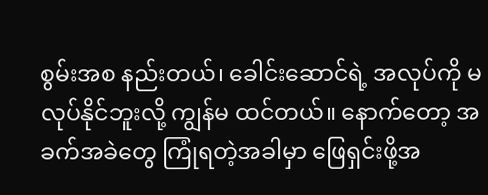စွမ်းအစ နည်းတယ်၊ ခေါင်းဆောင်ရဲ့ အလုပ်ကို မလုပ်နိုင်ဘူးလို့ ကျွန်မ ထင်တယ်။ နောက်တော့ အခက်အခဲတွေ ကြုံရတဲ့အခါမှာ ဖြေရှင်းဖို့အ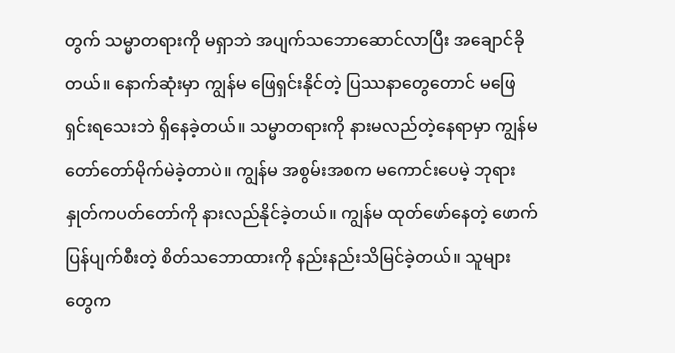တွက် သမ္မာတရားကို မရှာဘဲ အပျက်သဘောဆောင်လာပြီး အချောင်ခိုတယ်။ နောက်ဆုံးမှာ ကျွန်မ ဖြေရှင်းနိုင်တဲ့ ပြဿနာတွေတောင် မဖြေရှင်းရသေးဘဲ ရှိနေခဲ့တယ်။ သမ္မာတရားကို နားမလည်တဲ့နေရာမှာ ကျွန်မ တော်တော်မိုက်မဲခဲ့တာပဲ။ ကျွန်မ အစွမ်းအစက မကောင်းပေမဲ့ ဘုရားနှုတ်ကပတ်တော်ကို နားလည်နိုင်ခဲ့တယ်။ ကျွန်မ ထုတ်ဖော်နေတဲ့ ဖောက်ပြန်ပျက်စီးတဲ့ စိတ်သဘောထားကို နည်းနည်းသိမြင်ခဲ့တယ်။ သူများတွေက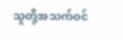သူတို့အသက်ဝင်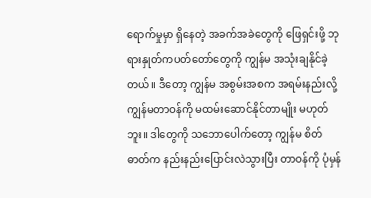ရောက်မှုမှာ ရှိနေတဲ့ အခက်အခဲတွေကို ဖြေရှင်းဖို့ ဘုရားနှုတ်ကပတ်တော်တွေကို ကျွန်မ အသုံးချနိုင်ခဲ့တယ်။ ဒီတော့ ကျွန်မ အစွမ်းအစက အရမ်းနည်းလို့ ကျွန်မတာဝန်ကို မထမ်းဆောင်နိုင်တာမျိုး မဟုတ်ဘူး။ ဒါတွေကို သဘောပေါက်တော့ ကျွန်မ စိတ်ဓာတ်က နည်းနည်းပြောင်းလဲသွားပြီး တာဝန်ကို ပုံမှန်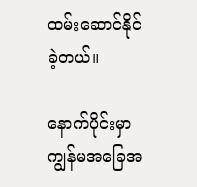ထမ်းဆောင်နိုင်ခဲ့တယ်။

နောက်ပိုင်းမှာ ကျွန်မအခြေအ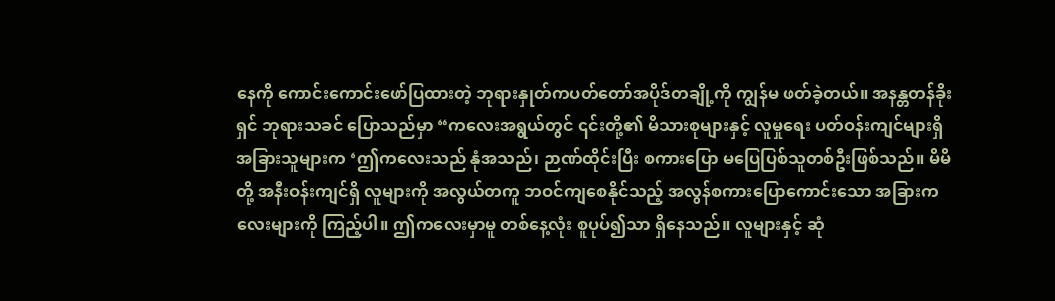နေကို ကောင်းကောင်းဖော်ပြထားတဲ့ ဘုရားနှုတ်ကပတ်တော်အပိုဒ်တချို့ကို ကျွန်မ ဖတ်ခဲ့တယ်။ အနန္တတန်ခိုးရှင် ဘုရားသခင် ပြောသည်မှာ “ကလေးအရွယ်တွင် ၎င်းတို့၏ မိသားစုများနှင့် လူမှုရေး ပတ်ဝန်းကျင်များရှိ အခြားသူများက ‘ဤကလေးသည် နုံအသည်၊ ဉာဏ်ထိုင်းပြီး စကားပြော မပြေပြစ်သူတစ်ဦးဖြစ်သည်။ မိမိတို့ အနီးဝန်းကျင်ရှိ လူများကို အလွယ်တကူ ဘဝင်ကျစေနိုင်သည့် အလွန်စကားပြောကောင်းသော အခြားကလေးများကို ကြည့်ပါ။ ဤကလေးမှာမူ တစ်နေ့လုံး စူပုပ်၍သာ ရှိနေသည်။ လူများနှင့် ဆုံ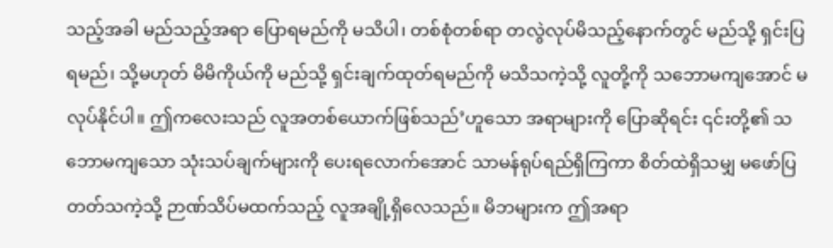သည့်အခါ မည်သည့်အရာ ပြောရမည်ကို မသိပါ၊ တစ်စုံတစ်ရာ တလွဲလုပ်မိသည့်နောက်တွင် မည်သို့ ရှင်းပြရမည်၊ သို့မဟုတ် မိမိကိုယ်ကို မည်သို့ ရှင်းချက်ထုတ်ရမည်ကို မသိသကဲ့သို့ လူတို့ကို သဘောမကျအောင် မလုပ်နိုင်ပါ။ ဤကလေးသည် လူအတစ်ယောက်ဖြစ်သည်’ဟူသော အရာများကို ပြောဆိုရင်း ၎င်းတို့၏ သဘောမကျသော သုံးသပ်ချက်များကို ပေးရလောက်အောင် သာမန်ရုပ်ရည်ရှိကြကာ စိတ်ထဲရှိသမျှ မဖော်ပြတတ်သကဲ့သို့ ဉာဏ်သိပ်မထက်သည့် လူအချို့ရှိလေသည်။ မိဘများက ဤအရာ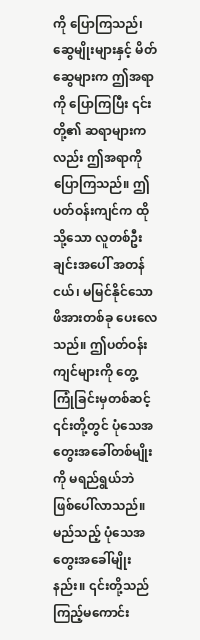ကို ပြောကြသည်၊ ဆွေမျိုးများနှင့် မိတ်ဆွေများက ဤအရာကို ပြောကြပြီး ၎င်းတို့၏ ဆရာများကလည်း ဤအရာကို ပြောကြသည်။ ဤပတ်ဝန်းကျင်က ထိုသို့သော လူတစ်ဦးချင်းအပေါ် အတန်ငယ်၊ မမြင်နိုင်သော ဖိအားတစ်ခု ပေးလေသည်။ ဤပတ်ဝန်းကျင်များကို တွေ့ကြုံခြင်းမှတစ်ဆင့် ၎င်းတို့တွင် ပုံသေအတွေးအခေါ်တစ်မျိုးကို မရည်ရွယ်ဘဲ ဖြစ်ပေါ်လာသည်။ မည်သည့် ပုံသေအတွေးအခေါ်မျိုးနည်း။ ၎င်းတို့သည် ကြည့်မကောင်း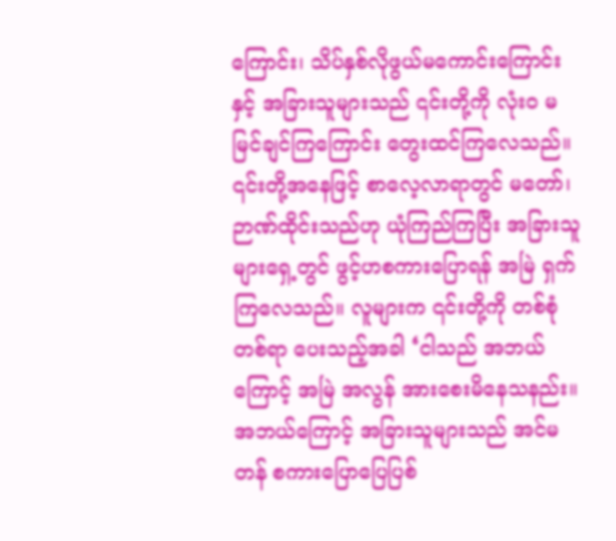ကြောင်း၊ သိပ်နှစ်လိုဖွယ်မကောင်းကြောင်းနှင့် အခြားသူများသည် ၎င်းတို့ကို လုံးဝ မမြင်ချင်ကြကြောင်း တွေးထင်ကြလေသည်။ ၎င်းတို့အနေဖြင့် စာလေ့လာရာတွင် မတော်၊ ဉာဏ်ထိုင်းသည်ဟု ယုံကြည်ကြပြီး အခြားသူများရှေ့တွင် ဖွင့်ဟစကားပြောရန် အမြဲ ရှက်ကြလေသည်။ လူများက ၎င်းတို့ကို တစ်စုံတစ်ရာ ပေးသည့်အခါ ‘ငါသည် အဘယ်ကြောင့် အမြဲ အလွန် အားစေးမိနေသနည်း။ အဘယ်ကြောင့် အခြားသူများသည် အင်မတန် စကားပြောပြေပြစ်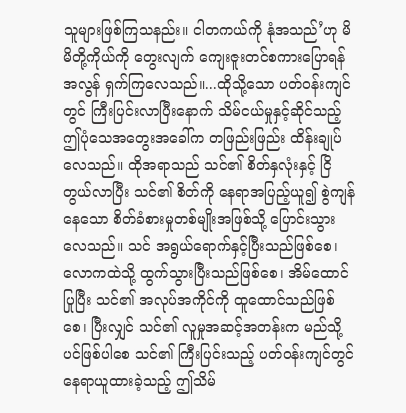သူများဖြစ်ကြသနည်း။ ငါတကယ်ကို နုံအသည်’ဟု မိမိတို့ကိုယ်ကို တွေးလျက် ကျေးဇူးတင်စကားပြောရန် အလွန် ရှက်ကြလေသည်။...ထိုသို့သော ပတ်ဝန်းကျင်တွင် ကြီးပြင်းလာပြီးနောက် သိမ်ငယ်မှုနှင့်ဆိုင်သည့် ဤပုံသေအတွေးအခေါ်က တဖြည်းဖြည်း ထိန်းချုပ်လေသည်။ ထိုအရာသည် သင်၏ စိတ်နှလုံးနှင့် ငြိတွယ်လာပြီး သင်၏ စိတ်ကို နေရာအပြည့်ယူ၍ စွဲကျန်နေသော စိတ်ခံစားမှုတစ်မျိုးအဖြစ်သို့ ပြောင်းသွားလေသည်။ သင် အရွယ်ရောက်နှင့်ပြီးသည်ဖြစ်စေ၊ လောကထဲသို့ ထွက်သွားပြီးသည်ဖြစ်စေ၊ အိမ်ထောင်ပြုပြီး သင်၏ အလုပ်အကိုင်ကို ထူထောင်သည်ဖြစ်စေ၊ ပြီးလျှင် သင်၏ လူမှုအဆင့်အတန်းက မည်သို့ပင်ဖြစ်ပါစေ သင်၏ ကြီးပြင်းသည့် ပတ်ဝန်းကျင်တွင် နေရာယူထားခဲ့သည့် ဤသိမ်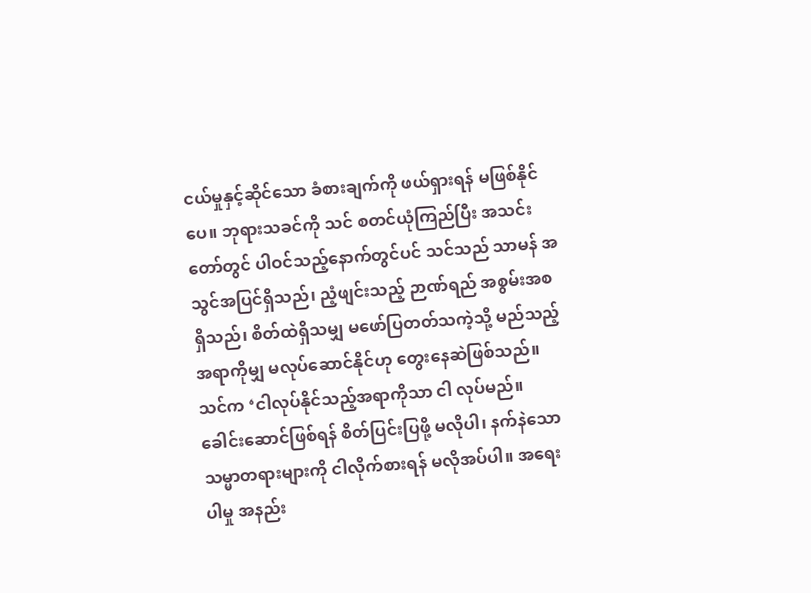ငယ်မှုနှင့်ဆိုင်သော ခံစားချက်ကို ဖယ်ရှားရန် မဖြစ်နိုင်ပေ။ ဘုရားသခင်ကို သင် စတင်ယုံကြည်ပြီး အသင်းတော်တွင် ပါဝင်သည့်နောက်တွင်ပင် သင်သည် သာမန် အသွင်အပြင်ရှိသည်၊ ညံ့ဖျင်းသည့် ဉာဏ်ရည် အစွမ်းအစရှိသည်၊ စိတ်ထဲရှိသမျှ မဖော်ပြတတ်သကဲ့သို့ မည်သည့်အရာကိုမျှ မလုပ်ဆောင်နိုင်ဟု တွေးနေဆဲဖြစ်သည်။ သင်က ‘ငါလုပ်နိုင်သည့်အရာကိုသာ ငါ လုပ်မည်။ ခေါင်းဆောင်ဖြစ်ရန် စိတ်ပြင်းပြဖို့ မလိုပါ၊ နက်နဲသော သမ္မာတရားများကို ငါလိုက်စားရန် မလိုအပ်ပါ။ အရေးပါမှု အနည်း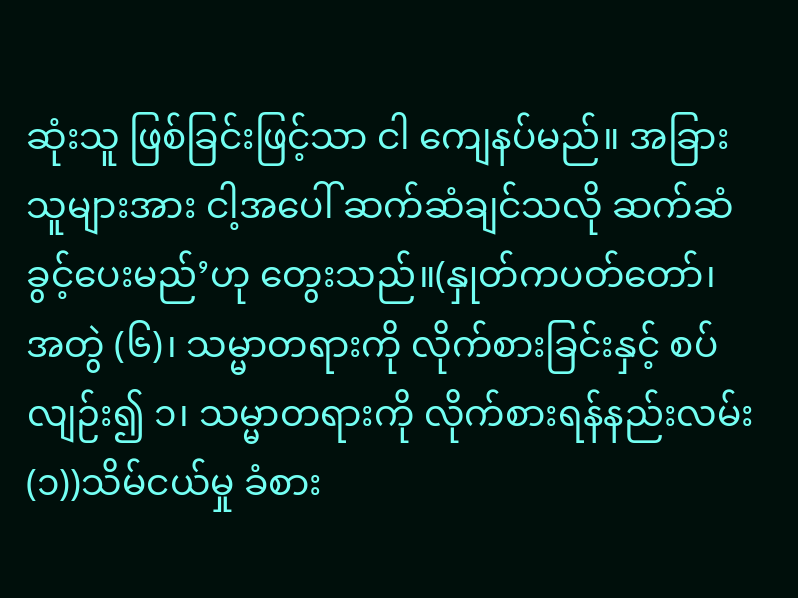ဆုံးသူ ဖြစ်ခြင်းဖြင့်သာ ငါ ကျေနပ်မည်။ အခြားသူများအား ငါ့အပေါ် ဆက်ဆံချင်သလို ဆက်ဆံခွင့်ပေးမည်’ဟု တွေးသည်။(နှုတ်ကပတ်တော်၊ အတွဲ (၆)၊ သမ္မာတရားကို လိုက်စားခြင်းနှင့် စပ်လျဉ်း၍ ၁၊ သမ္မာတရားကို လိုက်စားရန်နည်းလမ်း (၁))သိမ်ငယ်မှု ခံစား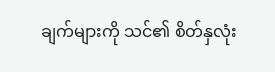ချက်များကို သင်၏ စိတ်နှလုံး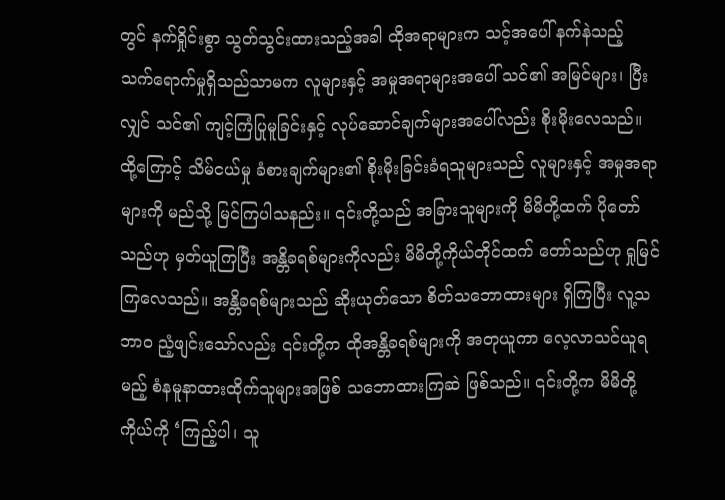တွင် နက်ရှိုင်းစွာ သွတ်သွင်းထားသည့်အခါ ထိုအရာများက သင့်အပေါ် နက်နဲသည့် သက်ရောက်မှုရှိသည်သာမက လူများနှင့် အမှုအရာများအပေါ် သင်၏ အမြင်များ၊ ပြီးလျှင် သင်၏ ကျင့်ကြံပြုမူခြင်းနှင့် လုပ်ဆောင်ချက်များအပေါ်လည်း စိုးမိုးလေသည်။ ထို့ကြောင့် သိမ်ငယ်မှု ခံစားချက်များ၏ စိုးမိုးခြင်းခံရသူများသည် လူများနှင့် အမှုအရာများကို မည်သို့ မြင်ကြပါသနည်း။ ၎င်းတို့သည် အခြားသူများကို မိမိတို့ထက် ပိုတော်သည်ဟု မှတ်ယူကြပြီး အန္တိခရစ်များကိုလည်း မိမိတို့ကိုယ်တိုင်ထက် တော်သည်ဟု ရှုမြင်ကြလေသည်။ အန္တိခရစ်များသည် ဆိုးယုတ်သော စိတ်သဘောထားများ ရှိကြပြီး လူ့သဘာဝ ညံ့ဖျင်းသော်လည်း ၎င်းတို့က ထိုအန္တိခရစ်များကို အတုယူကာ လေ့လာသင်ယူရမည့် စံနမူနာထားထိုက်သူများအဖြစ် သဘောထားကြဆဲ ဖြစ်သည်။ ၎င်းတို့က မိမိတို့ကိုယ်ကို ‘ကြည့်ပါ၊ သူ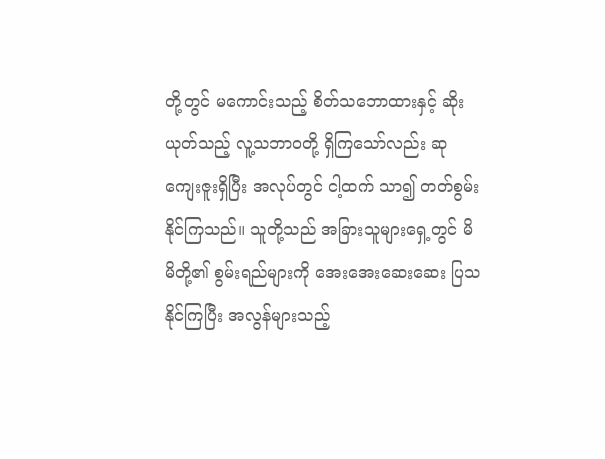တို့တွင် မကောင်းသည့် စိတ်သဘောထားနှင့် ဆိုးယုတ်သည့် လူ့သဘာဝတို့ ရှိကြသော်လည်း ဆုကျေးဇူးရှိပြီး အလုပ်တွင် ငါ့ထက် သာ၍ တတ်စွမ်းနိုင်ကြသည်။ သူတို့သည် အခြားသူများရှေ့တွင် မိမိတို့၏ စွမ်းရည်များကို အေးအေးဆေးဆေး ပြသနိုင်ကြပြီး အလွန်များသည့်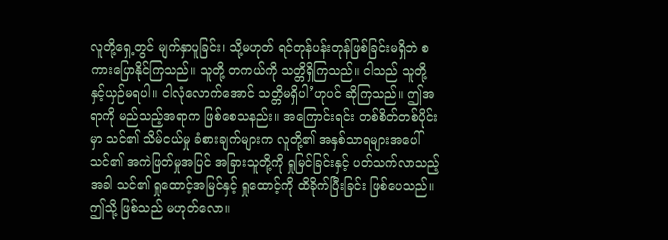လူတို့ရှေ့တွင် မျက်နှာပူခြင်း၊ သို့မဟုတ် ရင်တုန်ပန်းတုန်ဖြစ်ခြင်းမရှိဘဲ စကားပြောနိုင်ကြသည်။ သူတို့ တကယ်ကို သတ္တိရှိကြသည်။ ငါသည် သူတို့နှင့်ယှဉ်မရပါ။ ငါလုံလောက်အောင် သတ္တိမရှိပါ’ဟုပင် ဆိုကြသည်။ ဤအရာကို မည်သည့်အရာက ဖြစ်စေသနည်း။ အကြောင်းရင်း တစ်စိတ်တစ်ပိုင်းမှာ သင်၏ သိမ်ငယ်မှု ခံစားချက်များက လူတို့၏ အနှစ်သာရများအပေါ် သင်၏ အကဲဖြတ်မှုအပြင် အခြားသူတို့ကို ရှုမြင်ခြင်းနှင့် ပတ်သက်လာသည့်အခါ သင်၏ ရှုထောင့်အမြင်နှင့် ရှုထောင့်ကို ထိခိုက်ပြီးခြင်း ဖြစ်ပေသည်။ ဤသို့ ဖြစ်သည် မဟုတ်လော။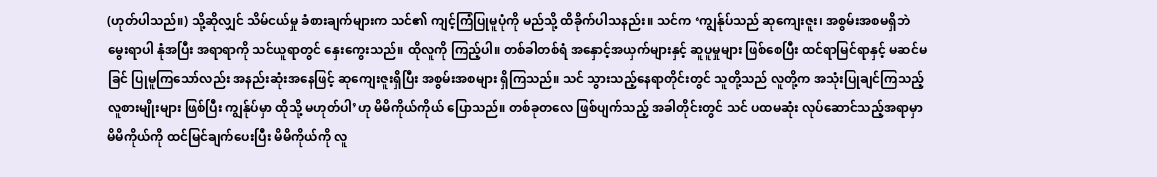(ဟုတ်ပါသည်။) သို့ဆိုလျှင် သိမ်ငယ်မှု ခံစားချက်များက သင်၏ ကျင့်ကြံပြုမူပုံကို မည်သို့ ထိခိုက်ပါသနည်း။ သင်က ‘ကျွန်ုပ်သည် ဆုကျေးဇူး၊ အစွမ်းအစမရှိဘဲ မွေးရာပါ နုံအပြီး အရာရာကို သင်ယူရာတွင် နှေးကွေးသည်။ ထိုလူကို ကြည့်ပါ။ တစ်ခါတစ်ရံ အနှောင့်အယှက်များနှင့် ဆူပူမှုများ ဖြစ်စေပြီး ထင်ရာမြင်ရာနှင့် မဆင်မခြင် ပြုမူကြသော်လည်း အနည်းဆုံးအနေဖြင့် ဆုကျေးဇူးရှိပြီး အစွမ်းအစများ ရှိကြသည်။ သင် သွားသည့်နေရာတိုင်းတွင် သူတို့သည် လူတို့က အသုံးပြုချင်ကြသည့် လူစားမျိုးများ ဖြစ်ပြီး ကျွန်ုပ်မှာ ထိုသို့ မဟုတ်ပါ’ဟု မိမိကိုယ်ကိုယ် ပြောသည်။ တစ်ခုတလေ ဖြစ်ပျက်သည့် အခါတိုင်းတွင် သင် ပထမဆုံး လုပ်ဆောင်သည့်အရာမှာ မိမိကိုယ်ကို ထင်မြင်ချက်ပေးပြီး မိမိကိုယ်ကို လူ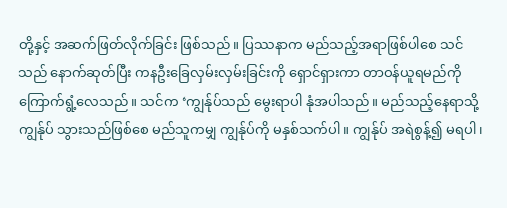တို့နှင့် အဆက်ဖြတ်လိုက်ခြင်း ဖြစ်သည်။ ပြဿနာက မည်သည့်အရာဖြစ်ပါစေ သင်သည် နောက်ဆုတ်ပြီး ကနဦးခြေလှမ်းလှမ်းခြင်းကို ရှောင်ရှားကာ တာဝန်ယူရမည်ကို ကြောက်ရွံ့လေသည်။ သင်က ‘ကျွန်ုပ်သည် မွေးရာပါ နုံအပါသည်။ မည်သည့်နေရာသို့ ကျွန်ုပ် သွားသည်ဖြစ်စေ မည်သူကမျှ ကျွန်ုပ်ကို မနှစ်သက်ပါ။ ကျွန်ုပ် အရဲစွန့်၍ မရပါ၊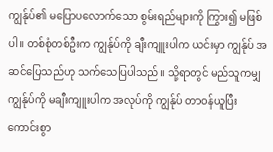ကျွန်ုပ်၏ မပြောပလောက်သော စွမ်းရည်များကို ကြွား၍ မဖြစ်ပါ။ တစ်စုံတစ်ဦးက ကျွန်ုပ်ကို ချီးကျူးပါက ယင်းမှာ ကျွန်ုပ် အဆင်ပြေသည်ဟု သက်သေပြပါသည်။ သို့ရာတွင် မည်သူကမျှ ကျွန်ုပ်ကို မချီးကျူးပါက အလုပ်ကို ကျွန်ုပ် တာဝန်ယူပြီး ကောင်းစွာ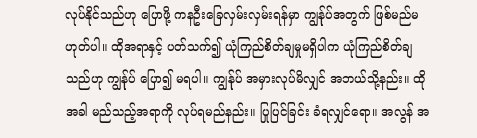လုပ်နိုင်သည်ဟု ပြောဖို့ ကနဦးခြေလှမ်းလှမ်းရန်မှာ ကျွန်ုပ်အတွက် ဖြစ်မည်မဟုတ်ပါ။ ထိုအရာနှင့် ပတ်သက်၍ ယုံကြည်စိတ်ချမှုမရှိပါက ယုံကြည်စိတ်ချသည်ဟု ကျွန်ုပ် ပြော၍ မရပါ။ ကျွန်ုပ် အမှားလုပ်မိလျှင် အဘယ်သို့နည်း။ ထိုအခါ မည်သည့်အရာကို လုပ်ရမည်နည်း။ ပြုပြင်ခြင်း ခံရလျှင်ရော။ အလွန် အ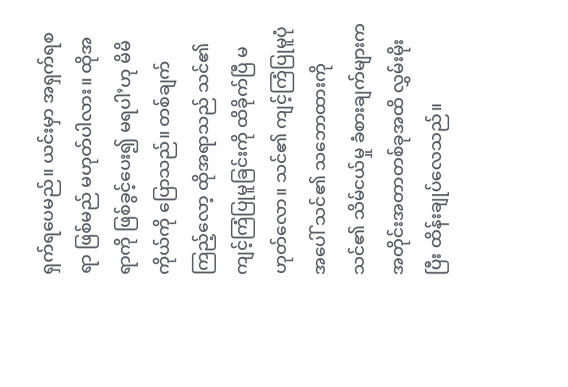ရှက်ရပေမည်။ ယင်းမှာ အရှက်ရစရာ ဖြစ်မည် မဟုတ်ပါလား။ ထိုအရာကို ဖြစ်ခွင့်ပေး၍ မရပါ’ဟု မိမိကိုယ်ကို ပြောသည်။ တစ်ချက်ကြည့်လော့ ထိုအရာသည် သင်၏ ကျင့်ကြံပြုမူခြင်းကို ထိခိုက်ပြီ မဟုတ်လော။ သင်၏ ကျင့်ကြံပြုမူပုံအပေါ် သင်၏ သဘောထားကို သင်၏ သိမ်ငယ်မှု ခံစားချက်များက အတိုင်းအတာတစ်ခုအထိ လွှမ်းမိုးပြီး ထိန်းချုပ်လေသည်။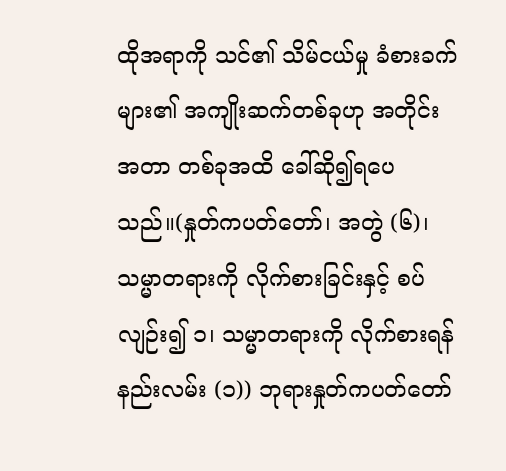ထိုအရာကို သင်၏ သိမ်ငယ်မှု ခံစားခက်များ၏ အကျိုးဆက်တစ်ခုဟု အတိုင်းအတာ တစ်ခုအထိ ခေါ်ဆို၍ရပေသည်။(နှုတ်ကပတ်တော်၊ အတွဲ (၆)၊ သမ္မာတရားကို လိုက်စားခြင်းနှင့် စပ်လျဉ်း၍ ၁၊ သမ္မာတရားကို လိုက်စားရန်နည်းလမ်း (၁)) ဘုရားနှုတ်ကပတ်တော်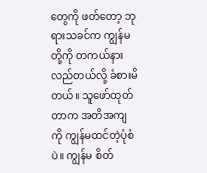တွေကို ဖတ်တော့ ဘုရားသခင်က ကျွန်မတို့ကို တကယ်နားလည်တယ်လို့ ခံစားမိတယ်။ သူဖော်ထုတ်တာက အတိအကျကို ကျွန်မထင်တဲ့ပုံစံပဲ။ ကျွန်မ စိတ်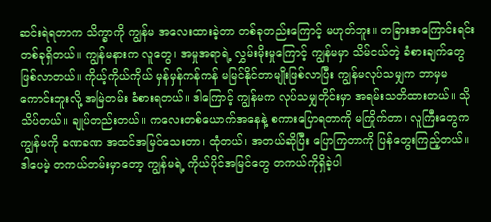ဆင်းရဲရတာက သိက္ခာကို ကျွန်မ အလေးထားခဲ့တာ တစ်ခုတည်းကြောင့် မဟုတ်ဘူး။ တခြားအကြောင်းရင်းတစ်ခုရှိတယ်။ ကျွန်မနားက လူတွေ၊ အမှုအရာရဲ့ လွှမ်းမိုးမှုကြောင့် ကျွန်မမှာ သိမ်ငယ်တဲ့ ခံစားချက်တွေ ဖြစ်လာတယ်။ ကိုယ့်ကိုယ်ကိုယ် မှန်မှန်ကန်ကန် မမြင်နိုင်တာမျိုးဖြစ်လာပြီး ကျွန်မလုပ်သမျှက ဘာမှမကောင်းဘူးလို့ အမြဲတမ်း ခံစားရတယ်။ ဒါကြောင့် ကျွန်မက လုပ်သမျှတိုင်းမှာ အရမ်းသတိထားတယ်။ သိုသိပ်တယ်။ ချုပ်တည်းတယ်။ ကလေးတစ်ယောက်အနေနဲ့ စကားပြောရတာကို မကြိုက်တာ၊ လူကြီးတွေက ကျွန်မကို ခဏခဏ အထင်အမြင်သေးတာ၊ ထုံတယ်၊ အတယ်ဆိုပြီး ပြောကြတာကို ပြန်တွေးကြည့်တယ်။ ဒါပေမဲ့ တကယ်တမ်းမှာတော့ ကျွန်မရဲ့ ကိုယ်ပိုင်အမြင်တွေ တကယ်ကိုရှိခဲ့ပါ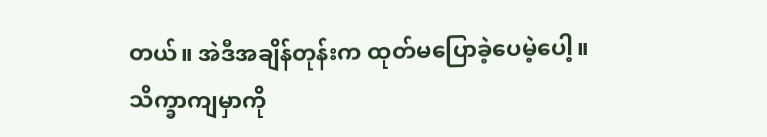တယ်။ အဲဒီအချိန်တုန်းက ထုတ်မပြောခဲ့ပေမဲ့ပေါ့။ သိက္ခာကျမှာကို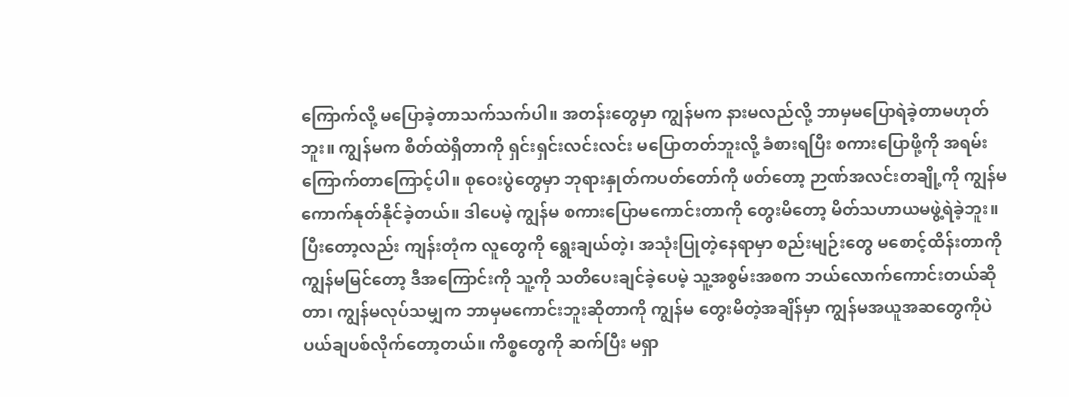ကြောက်လို့ မပြောခဲ့တာသက်သက်ပါ။ အတန်းတွေမှာ ကျွန်မက နားမလည်လို့ ဘာမှမပြောရဲခဲ့တာမဟုတ်ဘူး။ ကျွန်မက စိတ်ထဲရှိတာကို ရှင်းရှင်းလင်းလင်း မပြောတတ်ဘူးလို့ ခံစားရပြီး စကားပြောဖို့ကို အရမ်းကြောက်တာကြောင့်ပါ။ စုဝေးပွဲတွေမှာ ဘုရားနှုတ်ကပတ်တော်ကို ဖတ်တော့ ဉာဏ်အလင်းတချို့ကို ကျွန်မ ကောက်နုတ်နိုင်ခဲ့တယ်။ ဒါပေမဲ့ ကျွန်မ စကားပြောမကောင်းတာကို တွေးမိတော့ မိတ်သဟာယမဖွဲ့ရဲခဲ့ဘူး။ ပြီးတော့လည်း ကျန်းတုံက လူတွေကို ရွေးချယ်တဲ့၊ အသုံးပြုတဲ့နေရာမှာ စည်းမျဉ်းတွေ မစောင့်ထိန်းတာကို ကျွန်မမြင်တော့ ဒီအကြောင်းကို သူ့ကို သတိပေးချင်ခဲ့ပေမဲ့ သူ့အစွမ်းအစက ဘယ်လောက်ကောင်းတယ်ဆိုတာ၊ ကျွန်မလုပ်သမျှက ဘာမှမကောင်းဘူးဆိုတာကို ကျွန်မ တွေးမိတဲ့အချိန်မှာ ကျွန်မအယူအဆတွေကိုပဲ ပယ်ချပစ်လိုက်တော့တယ်။ ကိစ္စတွေကို ဆက်ပြီး မရှာ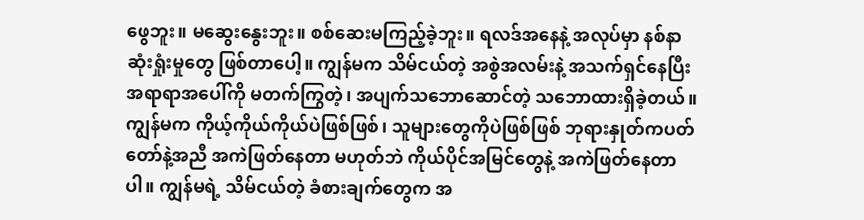ဖွေဘူး။ မဆွေးနွေးဘူး။ စစ်ဆေးမကြည့်ခဲ့ဘူး။ ရလဒ်အနေနဲ့ အလုပ်မှာ နစ်နာဆုံးရှုံးမှုတွေ ဖြစ်တာပေါ့။ ကျွန်မက သိမ်ငယ်တဲ့ အစွဲအလမ်းနဲ့ အသက်ရှင်နေပြီး အရာရာအပေါ်ကို မတက်ကြွတဲ့၊ အပျက်သဘောဆောင်တဲ့ သဘောထားရှိခဲ့တယ်။ ကျွန်မက ကိုယ့်ကိုယ်ကိုယ်ပဲဖြစ်ဖြစ်၊ သူများတွေကိုပဲဖြစ်ဖြစ် ဘုရားနှုတ်ကပတ်တော်နဲ့အညီ အကဲဖြတ်နေတာ မဟုတ်ဘဲ ကိုယ်ပိုင်အမြင်တွေနဲ့ အကဲဖြတ်နေတာပါ။ ကျွန်မရဲ့ သိမ်ငယ်တဲ့ ခံစားချက်တွေက အ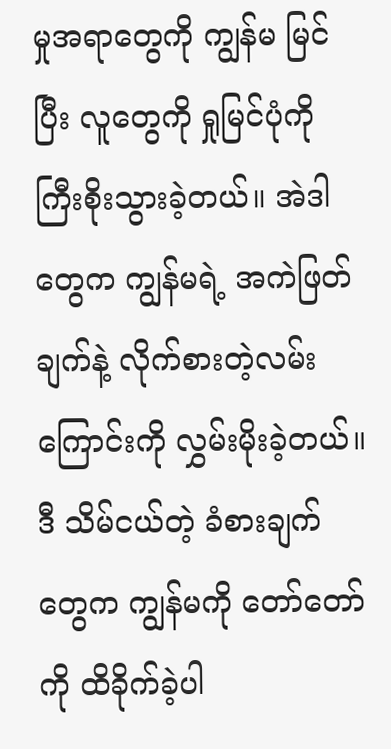မှုအရာတွေကို ကျွန်မ မြင်ပြီး လူတွေကို ရှုမြင်ပုံကို ကြီးစိုးသွားခဲ့တယ်။ အဲဒါတွေက ကျွန်မရဲ့ အကဲဖြတ်ချက်နဲ့ လိုက်စားတဲ့လမ်းကြောင်းကို လွှမ်းမိုးခဲ့တယ်။ ဒီ သိမ်ငယ်တဲ့ ခံစားချက်တွေက ကျွန်မကို တော်တော်ကို ထိခိုက်ခဲ့ပါ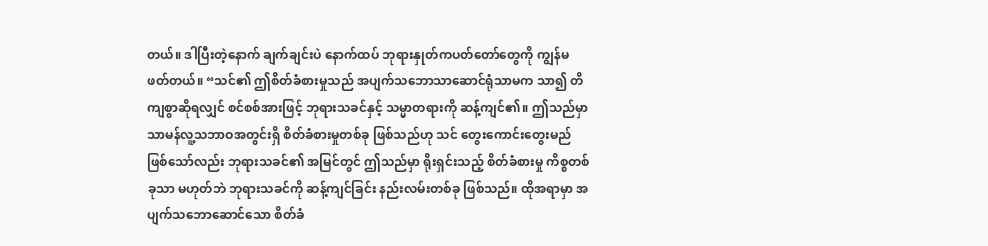တယ်။ ဒါပြီးတဲ့နောက် ချက်ချင်းပဲ နောက်ထပ် ဘုရားနှုတ်ကပတ်တော်တွေကို ကျွန်မ ဖတ်တယ်။ “သင်၏ ဤစိတ်ခံစားမှုသည် အပျက်သဘောသာဆောင်ရုံသာမက သာ၍ တိကျစွာဆိုရလျှင် စင်စစ်အားဖြင့် ဘုရားသခင်နှင့် သမ္မာတရားကို ဆန့်ကျင်၏။ ဤသည်မှာ သာမန်လူ့သဘာဝအတွင်းရှိ စိတ်ခံစားမှုတစ်ခု ဖြစ်သည်ဟု သင် တွေးကောင်းတွေးမည်ဖြစ်သော်လည်း ဘုရားသခင်၏ အမြင်တွင် ဤသည်မှာ ရိုးရှင်းသည့် စိတ်ခံစားမှု ကိစ္စတစ်ခုသာ မဟုတ်ဘဲ ဘုရားသခင်ကို ဆန့်ကျင်ခြင်း နည်းလမ်းတစ်ခု ဖြစ်သည်။ ထိုအရာမှာ အပျက်သဘောဆောင်သော စိတ်ခံ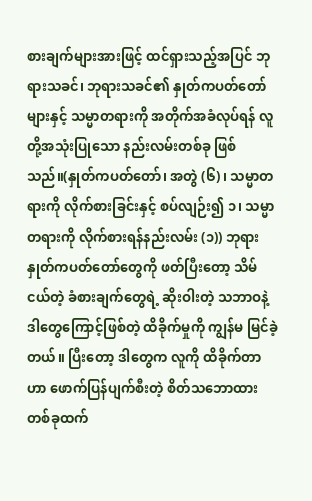စားချက်များအားဖြင့် ထင်ရှားသည့်အပြင် ဘုရားသခင်၊ ဘုရားသခင်၏ နှုတ်ကပတ်တော်များနှင့် သမ္မာတရားကို အတိုက်အခံလုပ်ရန် လူတို့အသုံးပြုသော နည်းလမ်းတစ်ခု ဖြစ်သည်။(နှုတ်ကပတ်တော်၊ အတွဲ (၆)၊ သမ္မာတရားကို လိုက်စားခြင်းနှင့် စပ်လျဉ်း၍ ၁၊ သမ္မာတရားကို လိုက်စားရန်နည်းလမ်း (၁)) ဘုရားနှုတ်ကပတ်တော်တွေကို ဖတ်ပြီးတော့ သိမ်ငယ်တဲ့ ခံစားချက်တွေရဲ့ ဆိုးဝါးတဲ့ သဘာဝနဲ့ ဒါတွေကြောင့်ဖြစ်တဲ့ ထိခိုက်မှုကို ကျွန်မ မြင်ခဲ့တယ်။ ပြီးတော့ ဒါတွေက လူကို ထိခိုက်တာဟာ ဖောက်ပြန်ပျက်စီးတဲ့ စိတ်သဘောထားတစ်ခုထက်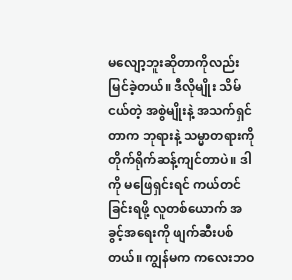မလျော့ဘူးဆိုတာကိုလည်း မြင်ခဲ့တယ်။ ဒီလိုမျိုး သိမ်ငယ်တဲ့ အစွဲမျိုးနဲ့ အသက်ရှင်တာက ဘုရားနဲ့ သမ္မာတရားကို တိုက်ရိုက်ဆန့်ကျင်တာပဲ။ ဒါကို မဖြေရှင်းရင် ကယ်တင်ခြင်းရဖို့ လူတစ်ယောက် အခွင့်အရေးကို ဖျက်ဆီးပစ်တယ်။ ကျွန်မက ကလေးဘဝ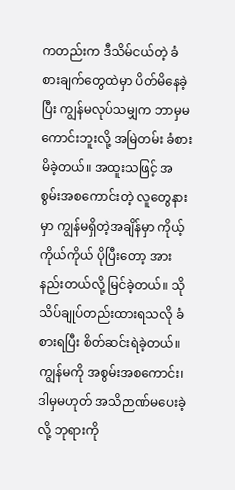ကတည်းက ဒီသိမ်ငယ်တဲ့ ခံစားချက်တွေထဲမှာ ပိတ်မိနေခဲ့ပြီး ကျွန်မလုပ်သမျှက ဘာမှမကောင်းဘူးလို့ အမြဲတမ်း ခံစားမိခဲ့တယ်။ အထူးသဖြင့် အစွမ်းအစကောင်းတဲ့ လူတွေနားမှာ ကျွန်မရှိတဲ့အချိန်မှာ ကိုယ့်ကိုယ်ကိုယ် ပိုပြီးတော့ အားနည်းတယ်လို့ မြင်ခဲ့တယ်။ သိုသိပ်ချုပ်တည်းထားရသလို ခံစားရပြီး စိတ်ဆင်းရဲခဲ့တယ်။ ကျွန်မကို အစွမ်းအစကောင်း၊ ဒါမှမဟုတ် အသိဉာဏ်မပေးခဲ့လို့ ဘုရားကို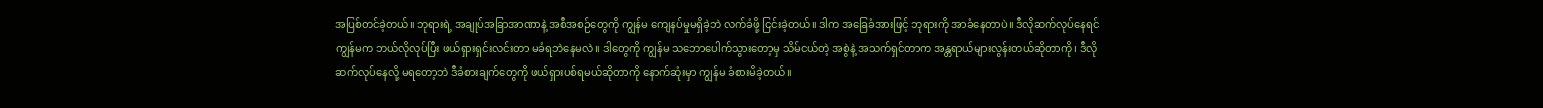အပြစ်တင်ခဲ့တယ်။ ဘုရားရဲ့ အချုပ်အခြာအာဏာနဲ့ အစီအစဉ်တွေကို ကျွန်မ ကျေနပ်မှုမရှိခဲ့ဘဲ လက်ခံဖို့ ငြင်းခဲ့တယ်။ ဒါက အခြေခံအားဖြင့် ဘုရားကို အာခံနေတာပဲ။ ဒီလိုဆက်လုပ်နေရင် ကျွန်မက ဘယ်လိုလုပ်ပြီး ဖယ်ရှားရှင်းလင်းတာ မခံရဘဲနေမလဲ။ ဒါတွေကို ကျွန်မ သဘောပေါက်သွားတော့မှ သိမ်ငယ်တဲ့ အစွဲနဲ့ အသက်ရှင်တာက အန္တရာယ်များလွန်းတယ်ဆိုတာကို၊ ဒီလိုဆက်လုပ်နေလို့ မရတော့ဘဲ ဒီခံစားချက်တွေကို ဖယ်ရှားပစ်ရမယ်ဆိုတာကို နောက်ဆုံးမှာ ကျွန်မ ခံစားမိခဲ့တယ်။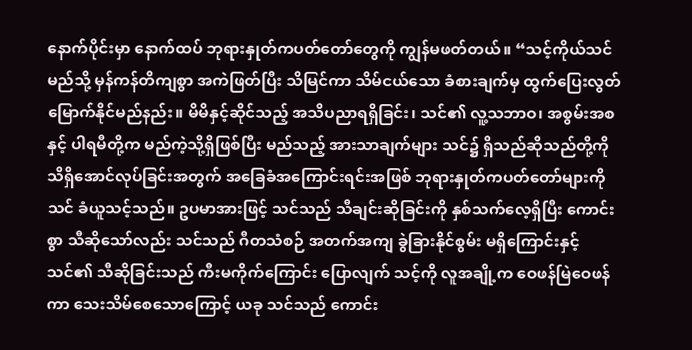နောက်ပိုင်းမှာ နောက်ထပ် ဘုရားနှုတ်ကပတ်တော်တွေကို ကျွန်မဖတ်တယ်။ “သင့်ကိုယ်သင် မည်သို့ မှန်ကန်တိကျစွာ အကဲဖြတ်ပြီး သိမြင်ကာ သိမ်ငယ်သော ခံစားချက်မှ ထွက်ပြေးလွတ်မြောက်နိုင်မည်နည်း။ မိမိနှင့်ဆိုင်သည့် အသိပညာရရှိခြင်း၊ သင်၏ လူ့သဘာဝ၊ အစွမ်းအစနှင့် ပါရမီတို့က မည်ကဲ့သို့ရှိဖြစ်ပြီး မည်သည့် အားသာချက်များ သင်၌ ရှိသည်ဆိုသည်တို့ကို သိရှိအောင်လုပ်ခြင်းအတွက် အခြေခံအကြောင်းရင်းအဖြစ် ဘုရားနှုတ်ကပတ်တော်များကို သင် ခံယူသင့်သည်။ ဥပမာအားဖြင့် သင်သည် သီချင်းဆိုခြင်းကို နှစ်သက်လေ့ရှိပြီး ကောင်းစွာ သီဆိုသော်လည်း သင်သည် ဂီတသံစဉ် အတက်အကျ ခွဲခြားနိုင်စွမ်း မရှိကြောင်းနှင့် သင်၏ သီဆိုခြင်းသည် ကီးမကိုက်ကြောင်း ပြောလျက် သင့်ကို လူအချို့က ဝေဖန်မြဲဝေဖန်ကာ သေးသိမ်စေသောကြောင့် ယခု သင်သည် ကောင်း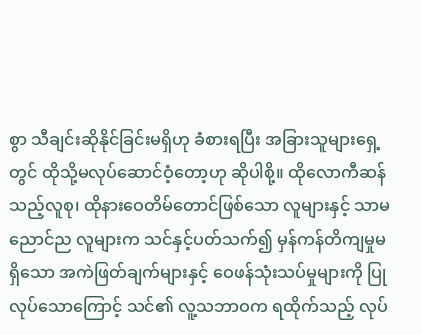စွာ သီချင်းဆိုနိုင်ခြင်းမရှိဟု ခံစားရပြီး အခြားသူများရှေ့တွင် ထိုသို့မလုပ်ဆောင်ဝံ့တော့ဟု ဆိုပါစို့။ ထိုလောကီဆန်သည့်လူစု၊ ထိုနားဝေတိမ်တောင်ဖြစ်သော လူများနှင့် သာမညောင်ည လူများက သင်နှင့်ပတ်သက်၍ မှန်ကန်တိကျမှုမရှိသော အကဲဖြတ်ချက်များနှင့် ဝေဖန်သုံးသပ်မှုများကို ပြုလုပ်သောကြောင့် သင်၏ လူ့သဘာဝက ရထိုက်သည့် လုပ်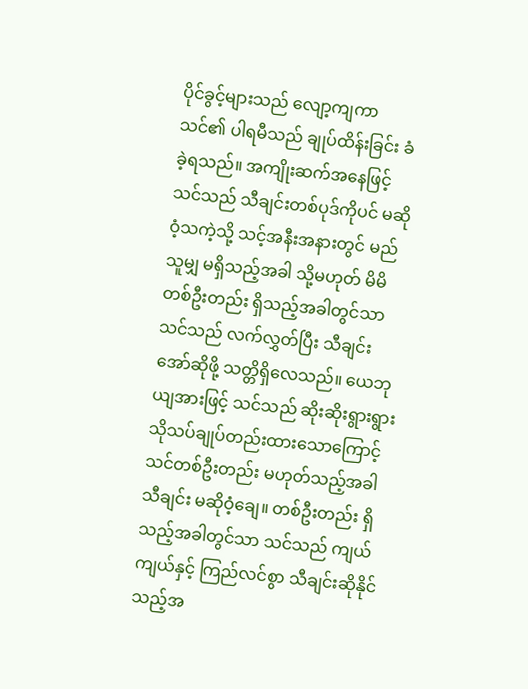ပိုင်ခွင့်များသည် လျော့ကျကာ သင်၏ ပါရမီသည် ချုပ်ထိန်းခြင်း ခံခဲ့ရသည်။ အကျိုးဆက်အနေဖြင့် သင်သည် သီချင်းတစ်ပုဒ်ကိုပင် မဆိုဝံ့သကဲ့သို့ သင့်အနီးအနားတွင် မည်သူမျှ မရှိသည့်အခါ သို့မဟုတ် မိမိတစ်ဦးတည်း ရှိသည့်အခါတွင်သာ သင်သည် လက်လွှတ်ပြီး သီချင်းအော်ဆိုဖို့ သတ္တိရှိလေသည်။ ယေဘုယျအားဖြင့် သင်သည် ဆိုးဆိုးရွားရွား သိုသပ်ချုပ်တည်းထားသောကြောင့် သင်တစ်ဦးတည်း မဟုတ်သည့်အခါ သီချင်း မဆိုဝံ့ချေ။ တစ်ဦးတည်း ရှိသည့်အခါတွင်သာ သင်သည် ကျယ်ကျယ်နှင့် ကြည်လင်စွာ သီချင်းဆိုနိုင်သည့်အ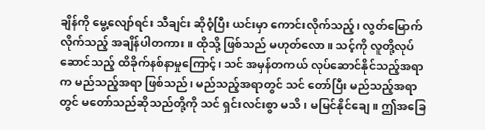ချိန်ကို မွေ့လျော်ရင်း သီချင်း ဆိုဝံ့ပြီး ယင်းမှာ ကောင်းလိုက်သည့်၊ လွတ်မြောက်လိုက်သည့် အချိန်ပါတကား။ ထိုသို့ ဖြစ်သည် မဟုတ်လော။ သင့်ကို လူတို့လုပ်ဆောင်သည့် ထိခိုက်နစ်နာမှုကြောင့်၊ သင် အမှန်တကယ် လုပ်ဆောင်နိုင်သည့်အရာက မည်သည့်အရာ ဖြစ်သည်၊ မည်သည့်အရာတွင် သင် တော်ပြီး မည်သည့်အရာတွင် မတော်သည်ဆိုသည်တို့ကို သင် ရှင်းလင်းစွာ မသိ၊ မမြင်နိုင်ချေ။ ဤအခြေ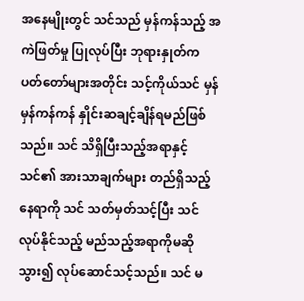အနေမျိုးတွင် သင်သည် မှန်ကန်သည့် အကဲဖြတ်မှု ပြုလုပ်ပြီး ဘုရားနှုတ်ကပတ်တော်များအတိုင်း သင့်ကိုယ်သင် မှန်မှန်ကန်ကန် နှိုင်းဆချင့်ချိန်ရမည်ဖြစ်သည်။ သင် သိရှိပြီးသည့်အရာနှင့် သင်၏ အားသာချက်များ တည်ရှိသည့်နေရာကို သင် သတ်မှတ်သင့်ပြီး သင် လုပ်နိုင်သည့် မည်သည့်အရာကိုမဆို သွား၍ လုပ်ဆောင်သင့်သည်။ သင် မ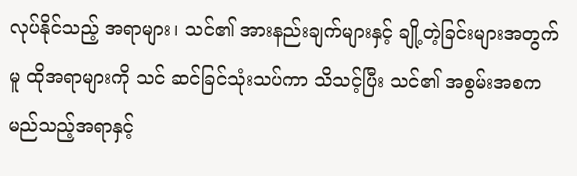လုပ်နိုင်သည့် အရာများ၊ သင်၏ အားနည်းချက်များနှင့် ချို့တဲ့ခြင်းများအတွက်မူ ထိုအရာများကို သင် ဆင်ခြင်သုံးသပ်ကာ သိသင့်ပြီး သင်၏ အစွမ်းအစက မည်သည့်အရာနှင့်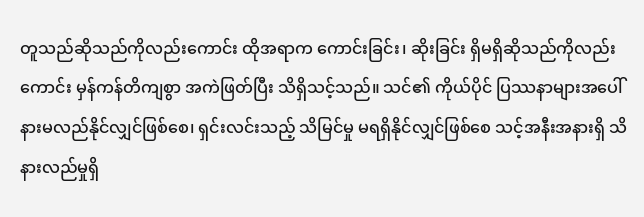တူသည်ဆိုသည်ကိုလည်းကောင်း ထိုအရာက ကောင်းခြင်း၊ ဆိုးခြင်း ရှိမရှိဆိုသည်ကိုလည်းကောင်း မှန်ကန်တိကျစွာ အကဲဖြတ်ပြီး သိရှိသင့်သည်။ သင်၏ ကိုယ်ပိုင် ပြဿနာများအပေါ် နားမလည်နိုင်လျှင်ဖြစ်စေ၊ ရှင်းလင်းသည့် သိမြင်မှု မရရှိနိုင်လျှင်ဖြစ်စေ သင့်အနီးအနားရှိ သိနားလည်မှုရှိ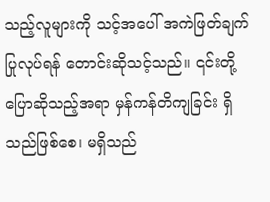သည့်လူများကို သင့်အပေါ် အကဲဖြတ်ချက်ပြုလုပ်ရန် တောင်းဆိုသင့်သည်။ ၎င်းတို့ ပြောဆိုသည့်အရာ မှန်ကန်တိကျခြင်း ရှိသည်ဖြစ်စေ၊ မရှိသည်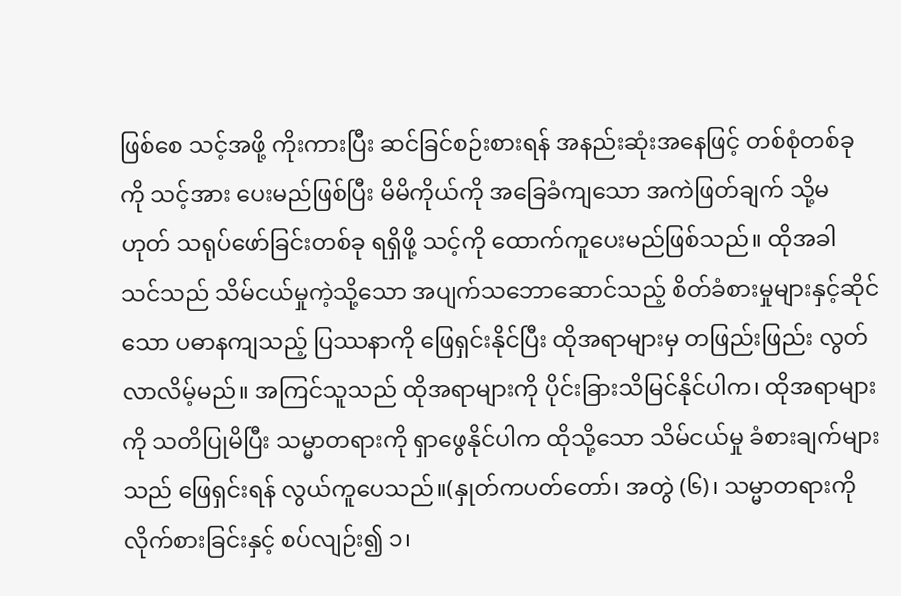ဖြစ်စေ သင့်အဖို့ ကိုးကားပြီး ဆင်ခြင်စဉ်းစားရန် အနည်းဆုံးအနေဖြင့် တစ်စုံတစ်ခုကို သင့်အား ပေးမည်ဖြစ်ပြီး မိမိကိုယ်ကို အခြေခံကျသော အကဲဖြတ်ချက် သို့မဟုတ် သရုပ်ဖော်ခြင်းတစ်ခု ရရှိဖို့ သင့်ကို ထောက်ကူပေးမည်ဖြစ်သည်။ ထိုအခါ သင်သည် သိမ်ငယ်မှုကဲ့သို့သော အပျက်သဘောဆောင်သည့် စိတ်ခံစားမှုများနှင့်ဆိုင်သော ပဓာနကျသည့် ပြဿနာကို ဖြေရှင်းနိုင်ပြီး ထိုအရာများမှ တဖြည်းဖြည်း လွတ်လာလိမ့်မည်။ အကြင်သူသည် ထိုအရာများကို ပိုင်းခြားသိမြင်နိုင်ပါက၊ ထိုအရာများကို သတိပြုမိပြီး သမ္မာတရားကို ရှာဖွေနိုင်ပါက ထိုသို့သော သိမ်ငယ်မှု ခံစားချက်များသည် ဖြေရှင်းရန် လွယ်ကူပေသည်။(နှုတ်ကပတ်တော်၊ အတွဲ (၆)၊ သမ္မာတရားကို လိုက်စားခြင်းနှင့် စပ်လျဉ်း၍ ၁၊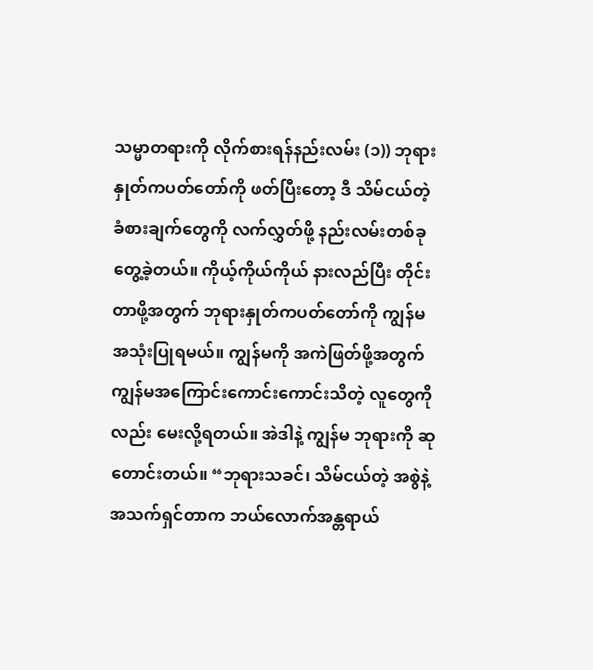သမ္မာတရားကို လိုက်စားရန်နည်းလမ်း (၁)) ဘုရားနှုတ်ကပတ်တော်ကို ဖတ်ပြီးတော့ ဒီ သိမ်ငယ်တဲ့ ခံစားချက်တွေကို လက်လွှတ်ဖို့ နည်းလမ်းတစ်ခု တွေ့ခဲ့တယ်။ ကိုယ့်ကိုယ်ကိုယ် နားလည်ပြီး တိုင်းတာဖို့အတွက် ဘုရားနှုတ်ကပတ်တော်ကို ကျွန်မ အသုံးပြုရမယ်။ ကျွန်မကို အကဲဖြတ်ဖို့အတွက် ကျွန်မအကြောင်းကောင်းကောင်းသိတဲ့ လူတွေကိုလည်း မေးလို့ရတယ်။ အဲဒါနဲ့ ကျွန်မ ဘုရားကို ဆုတောင်းတယ်။ “ဘုရားသခင်၊ သိမ်ငယ်တဲ့ အစွဲနဲ့ အသက်ရှင်တာက ဘယ်လောက်အန္တရာယ်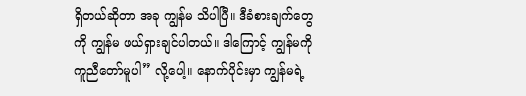ရှိတယ်ဆိုတာ အခု ကျွန်မ သိပါပြီ။ ဒီခံစားချက်တွေကို ကျွန်မ ဖယ်ရှားချင်ပါတယ်။ ဒါကြောင့် ကျွန်မကို ကူညီတော်မူပါ” လို့ပေါ့။ နောက်ပိုင်းမှာ ကျွန်မရဲ့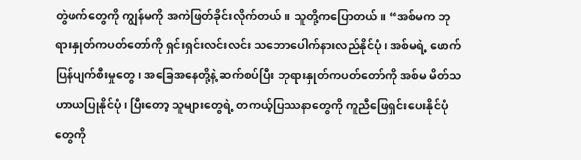တွဲဖက်တွေကို ကျွန်မကို အကဲဖြတ်ခိုင်းလိုက်တယ်။ သူတို့ကပြောတယ်။ “အစ်မက ဘုရားနှုတ်ကပတ်တော်ကို ရှင်းရှင်းလင်းလင်း သဘောပေါက်နားလည်နိုင်ပုံ၊ အစ်မရဲ့ ဖောက်ပြန်ပျက်စီးမှုတွေ၊ အခြေအနေတို့နဲ့ ဆက်စပ်ပြီး ဘုရားနှုတ်ကပတ်တော်ကို အစ်မ မိတ်သဟာယပြုနိုင်ပုံ၊ ပြီးတော့ သူများတွေရဲ့ တကယ့်ပြဿနာတွေကို ကူညီဖြေရှင်းပေးနိုင်ပုံတွေကို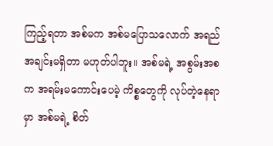ကြည့်ရတာ အစ်မက အစ်မပြောသလောက် အရည်အချင်းမရှိတာ မဟုတ်ပါဘူး။ အစ်မရဲ့ အစွမ်းအစက အရမ်းမကောင်းပေမဲ့ ကိစ္စတွေကို လုပ်တဲ့နေရာမှာ အစ်မရဲ့ စိတ်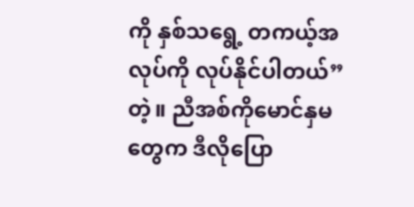ကို နှစ်သရွေ့ တကယ့်အလုပ်ကို လုပ်နိုင်ပါတယ်” တဲ့။ ညီအစ်ကိုမောင်နှမတွေက ဒီလိုပြော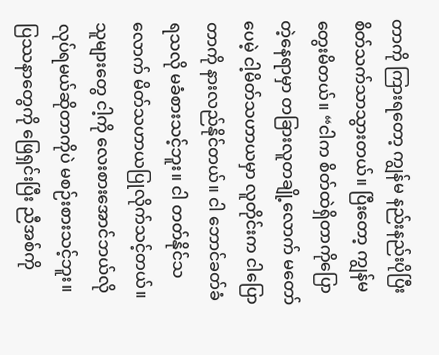တာကို ကြားရတော့ ကျွန်မ နည်းနည်းပိုပြီး စိတ်သက်သာသွားတယ်။ ပြီးတော့ ကျွန်မ တွေးမိတယ်။ “ငါက စိတ်ထဲရှိတာကိုပြောတဲ့နေရာမှာ တခြားလူတချို့လောက် မတော်ပေမဲ့ ငါ့မိတ်သဟာယမှာ လူတိုင်းက ငါပြောတာကို နားလည်နိုင်တယ်။ ငါ ဘောင်ခတ်ခံရသလို မခံစားသင့်ဘူး။ ငါ တတ်နိုင်သလောက် မိတ်သဟာယပြုလိုက်သင့်တယ်။ သူများတွေ ငါ့ကို လေးစားအောင်ဘယ်လိုလုပ်ရမယ်ဆိုတာကိုပဲ မစဉ်းစားသင့်ဘူး။ ပြဿနာတွေကို ဖြေရှင်းပြီး ညီအစ်ကို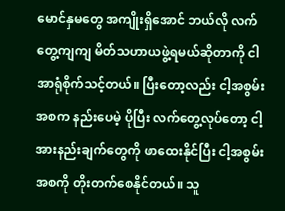မောင်နှမတွေ အကျိုးရှိအောင် ဘယ်လို လက်တွေ့ကျကျ မိတ်သဟာယဖွဲ့ရမယ်ဆိုတာကို ငါအာရုံစိုက်သင့်တယ်။ ပြီးတော့လည်း ငါ့အစွမ်းအစက နည်းပေမဲ့ ပိုပြီး လက်တွေ့လုပ်တော့ ငါ့ အားနည်းချက်တွေကို ဖာထေးနိုင်ပြီး ငါ့အစွမ်းအစကို တိုးတက်စေနိုင်တယ်။ သူ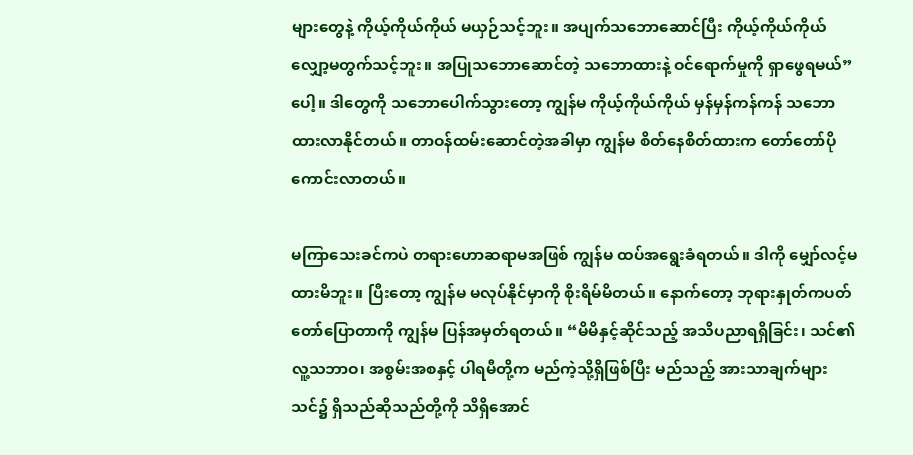များတွေနဲ့ ကိုယ့်ကိုယ်ကိုယ် မယှဉ်သင့်ဘူး။ အပျက်သဘောဆောင်ပြီး ကိုယ့်ကိုယ်ကိုယ် လျှော့မတွက်သင့်ဘူး။ အပြုသဘောဆောင်တဲ့ သဘောထားနဲ့ ဝင်ရောက်မှုကို ရှာဖွေရမယ်” ပေါ့။ ဒါတွေကို သဘောပေါက်သွားတော့ ကျွန်မ ကိုယ့်ကိုယ်ကိုယ် မှန်မှန်ကန်ကန် သဘောထားလာနိုင်တယ်။ တာဝန်ထမ်းဆောင်တဲ့အခါမှာ ကျွန်မ စိတ်နေစိတ်ထားက တော်တော်ပိုကောင်းလာတယ်။

မကြာသေးခင်ကပဲ တရားဟောဆရာမအဖြစ် ကျွန်မ ထပ်အရွေးခံရတယ်။ ဒါကို မျှော်လင့်မထားမိဘူး။ ပြီးတော့ ကျွန်မ မလုပ်နိုင်မှာကို စိုးရိမ်မိတယ်။ နောက်တော့ ဘုရားနှုတ်ကပတ်တော်ပြောတာကို ကျွန်မ ပြန်အမှတ်ရတယ်။ “မိမိနှင့်ဆိုင်သည့် အသိပညာရရှိခြင်း၊ သင်၏ လူ့သဘာဝ၊ အစွမ်းအစနှင့် ပါရမီတို့က မည်ကဲ့သို့ရှိဖြစ်ပြီး မည်သည့် အားသာချက်များ သင်၌ ရှိသည်ဆိုသည်တို့ကို သိရှိအောင်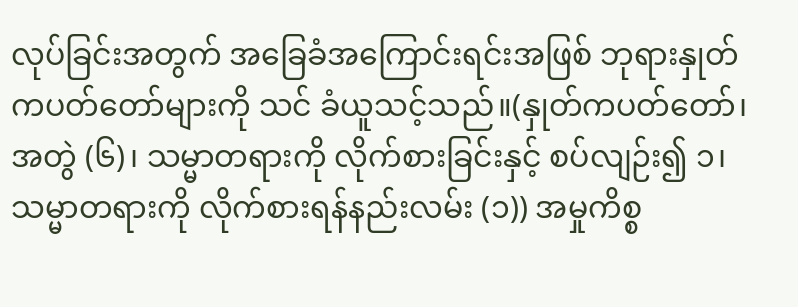လုပ်ခြင်းအတွက် အခြေခံအကြောင်းရင်းအဖြစ် ဘုရားနှုတ်ကပတ်တော်များကို သင် ခံယူသင့်သည်။(နှုတ်ကပတ်တော်၊ အတွဲ (၆)၊ သမ္မာတရားကို လိုက်စားခြင်းနှင့် စပ်လျဉ်း၍ ၁၊ သမ္မာတရားကို လိုက်စားရန်နည်းလမ်း (၁)) အမှုကိစ္စ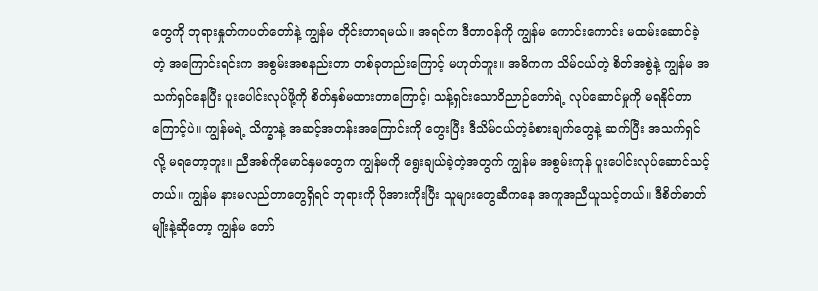တွေကို ဘုရားနှုတ်ကပတ်တော်နဲ့ ကျွန်မ တိုင်းတာရမယ်။ အရင်က ဒီတာဝန်ကို ကျွန်မ ကောင်းကောင်း မထမ်းဆောင်ခဲ့တဲ့ အကြောင်းရင်းက အစွမ်းအစနည်းတာ တစ်ခုတည်းကြောင့် မဟုတ်ဘူး။ အဓိကက သိမ်ငယ်တဲ့ စိတ်အစွဲနဲ့ ကျွန်မ အသက်ရှင်နေပြီး ပူးပေါင်းလုပ်ဖို့ကို စိတ်နှစ်မထားတာကြောင့်၊ သန့်ရှင်းသောဝိညာဉ်တော်ရဲ့ လုပ်ဆောင်မှုကို မရနိုင်တာကြောင့်ပဲ။ ကျွန်မရဲ့ သိက္ခာနဲ့ အဆင့်အတန်းအကြောင်းကို တွေးပြီး ဒီသိမ်ငယ်တဲ့ခံစားချက်တွေနဲ့ ဆက်ပြီး အသက်ရှင်လို့ မရတော့ဘူး။ ညီအစ်ကိုမောင်နှမတွေက ကျွန်မကို ရွေးချယ်ခဲ့တဲ့အတွက် ကျွန်မ အစွမ်းကုန် ပူးပေါင်းလုပ်ဆောင်သင့်တယ်။ ကျွန်မ နားမလည်တာတွေရှိရင် ဘုရားကို ပိုအားကိုးပြီး သူများတွေဆီကနေ အကူအညီယူသင့်တယ်။ ဒီစိတ်ဓာတ်မျိုးနဲ့ဆိုတော့ ကျွန်မ တော်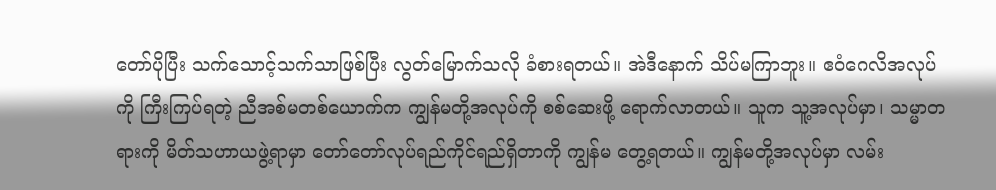တော်ပိုပြီး သက်သောင့်သက်သာဖြစ်ပြီး လွတ်မြောက်သလို ခံစားရတယ်။ အဲဒီနောက် သိပ်မကြာဘူး။ ဧဝံဂေလိအလုပ်ကို ကြီးကြပ်ရတဲ့ ညီအစ်မတစ်ယောက်က ကျွန်မတို့အလုပ်ကို စစ်ဆေးဖို့ ရောက်လာတယ်။ သူက သူ့အလုပ်မှာ၊ သမ္မာတရားကို မိတ်သဟာယဖွဲ့ရာမှာ တော်တော်လုပ်ရည်ကိုင်ရည်ရှိတာကို ကျွန်မ တွေ့ရတယ်။ ကျွန်မတို့အလုပ်မှာ လမ်း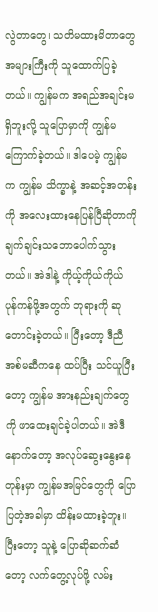လွဲတာတွေ၊ သတိမထားမိတာတွေအများကြီးကို သူထောက်ပြခဲ့တယ်။ ကျွန်မက အရည်အချင်းမရှိဘူးလို့ သူပြောမှာကို ကျွန်မ ကြောက်ခဲ့တယ်။ ဒါပေမဲ့ ကျွန်မက ကျွန်မ သိက္ခာနဲ့ အဆင့်အတန်းကို အလေးထားနေပြန်ပြီဆိုတာကို ချက်ချင်းသဘောပေါက်သွားတယ်။ အဲဒါနဲ့ ကိုယ့်ကိုယ်ကိုယ် ပုန်ကန်ဖို့အတွက် ဘုရားကို ဆုတောင်းခဲ့တယ်။ ပြီးတော့ ဒီညီအစ်မဆီကနေ ထပ်ပြီး သင်ယူပြီးတော့ ကျွန်မ အားနည်းချက်တွေကို ဖာထေးချင်ခဲ့ပါတယ်။ အဲဒီနောက်တော့ အလုပ်ဆွေးနွေးနေတုန်းမှာ ကျွန်မအမြင်တွေကို ပြောပြတဲ့အခါမှာ ထိန်းမထားခဲ့ဘူး။ ပြီးတော့ သူနဲ့ ပြောဆိုဆက်ဆံတော့ လက်တွေ့လုပ်ဖို့ လမ်း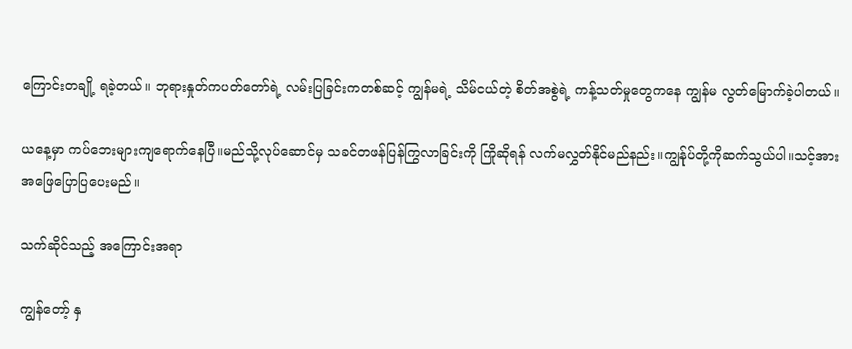ကြောင်းတချို့ ရခဲ့တယ်။ ဘုရားနှုတ်ကပတ်တော်ရဲ့ လမ်းပြခြင်းကတစ်ဆင့် ကျွန်မရဲ့ သိမ်ငယ်တဲ့ စိတ်အစွဲရဲ့ ကန့်သတ်မှုတွေကနေ ကျွန်မ လွတ်မြောက်ခဲ့ပါတယ်။

ယနေ့မှာ ကပ်ဘေးများကျရောက်နေပြီ။မည်သို့လုပ်ဆောင်မှ သခင်တဖန်ပြန်ကြွလာခြင်းကို ကြိုဆိုရန် လက်မလွှတ်နိုင်မည်နည်း။ကျွန်ုပ်တို့ကိုဆက်သွယ်ပါ။သင့်အားအဖြေပြောပြပေးမည်။

သက်ဆိုင်သည့် အကြောင်းအရာ

ကျွန်တော့် နှ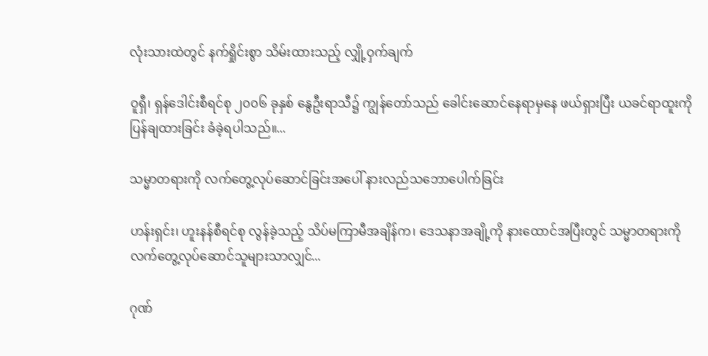လုံးသားထဲတွင် နက်ရှိုင်းစွာ သိမ်းထားသည့် လျှို့ဝှက်ချက်

ဝူရှီ၊ ရှန်ဒေါင်းစီရင်စု ၂၀၀၆ ခုနှစ် နွေဦးရာသီ၌ ကျွန်တော်သည် ခေါင်းဆောင်နေရာမှနေ ဖယ်ရှားပြီး ယခင်ရာထူးကို ပြန်ချထားခြင်း ခံခဲ့ရပါသည်။...

သမ္မာတရားကို လက်တွေ့လုပ်ဆောင်ခြင်းအပေါ် နားလည်သဘောပေါက်ခြင်း

ဟန်းရှင်း၊ ဟူးနန်စီရင်စု လွန်ခဲ့သည့် သိပ်မကြာမီအချိန်က၊ ဒေသနာအချို့ကို နားထောင်အပြီးတွင် သမ္မာတရားကို လက်တွေ့လုပ်ဆောင်သူများသာလျှင်...

ဂုဏ်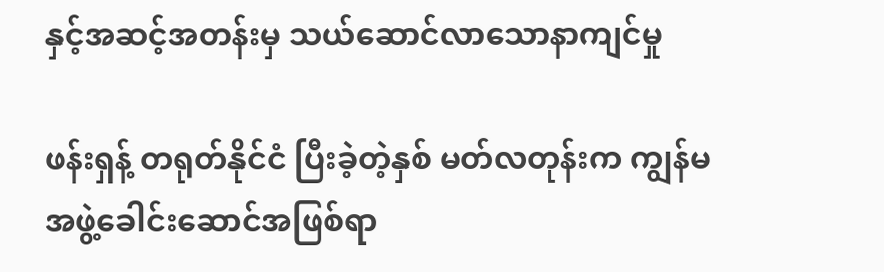နှင့်အဆင့်အတန်းမှ သယ်ဆောင်လာသောနာကျင်မှု

ဖန်းရှန့် တရုတ်နိုင်ငံ ပြီးခဲ့တဲ့နှစ် မတ်လတုန်းက ကျွန်မ အဖွဲ့ခေါင်းဆောင်အဖြစ်ရာ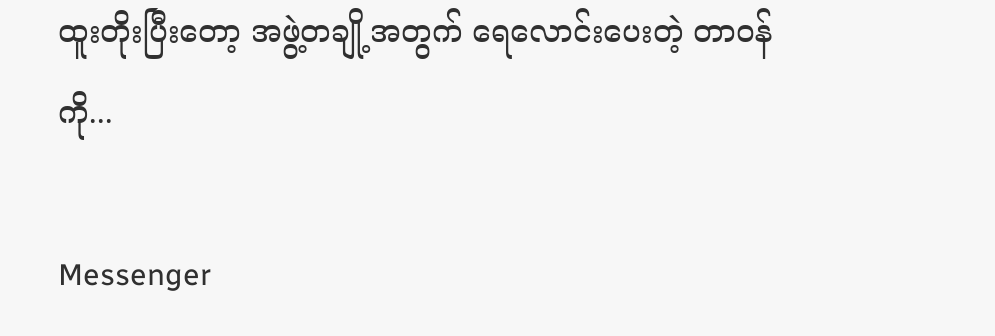ထူးတိုးပြီးတော့ အဖွဲ့တချို့အတွက် ရေလောင်းပေးတဲ့ တာဝန်ကို...

Messenger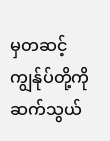မှတဆင့် ကျွန်ုပ်တို့ကို ဆက်သွယ်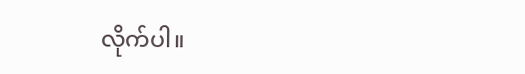လိုက်ပါ။